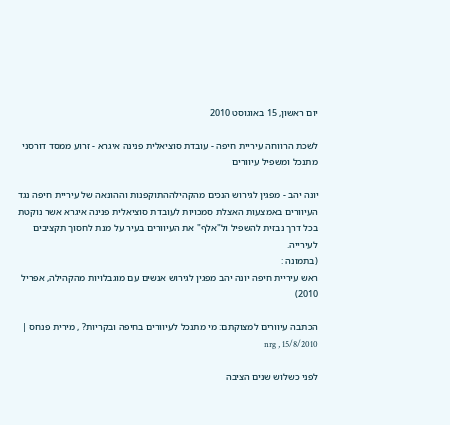יום ראשון, 15 באוגוסט 2010

לשכת הרווחה עיריית חיפה - עובדת סוציאלית פנינה איגרא - זרוע ממסד דורסני מתנכל ומשפיל עיוורים

יונה יהב - מפגין לגירוש הנכים מהקהילההתוקפנות וההונאה של עיריית חיפה נגד העיוורים באמצעות האצלת סמכויות לעובדת סוציאלית פנינה איגרא אשר נוקטת בכל דרך נבזית להשפיל ול"אלף" את העיוורים בעיר על מנת לחסוך תקציבים לעירייה.
(בתמונה :
ראש עיריית חיפה יונה יהב מפגין לגירוש אנשים עם מוגבלויות מהקהילה, אפריל 2010)

הכתבה עיוורים למצוקתם: מי מתנכל לעיוורים בחיפה ובקריות? , מירית פנחס | 15/8/2010 , nrg

לפני כשלוש שנים הציבה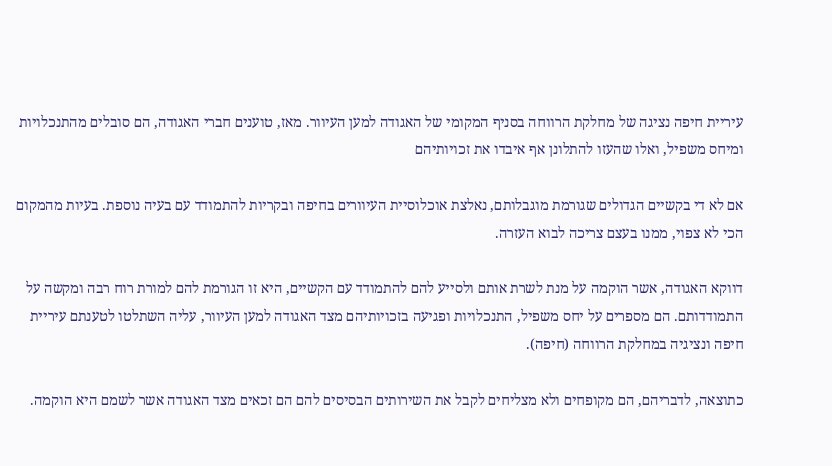עיריית חיפה נציגה של מחלקת הרווחה בסניף המקומי של האגודה למען העיוור. מאז, טוענים חברי האגודה, הם סובלים מהתנכלויות ומיחס משפיל, ואלו שהעזו להתלונן אף איבדו את זכויותיהם

אם לא די בקשיים הגדולים שגורמת מוגבלותם, נאלצת אוכלוסיית העיוורים בחיפה ובקריות להתמודד עם בעיה נוספת. בעיות מהמקום הכי לא צפוי, ממנו בעצם צריכה לבוא העזרה.

דווקא האגודה, אשר הוקמה על מנת לשרת אותם ולסייע להם להתמודד עם הקשיים, היא זו הגורמת להם למורת רוח רבה ומקשה על התמודדותם. הם מספרים על יחס משפיל, התנכלויות ופגיעה בזכויותיהם מצד האגודה למען העיוור, עליה השתלטו לטענתם עיריית חיפה ונציגיה במחלקת הרווחה (חיפה).

כתוצאה, לדבריהם, הם מקופחים ולא מצליחים לקבל את השירותים הבסיסים להם הם זכאים מצד האגודה אשר לשמם היא הוקמה.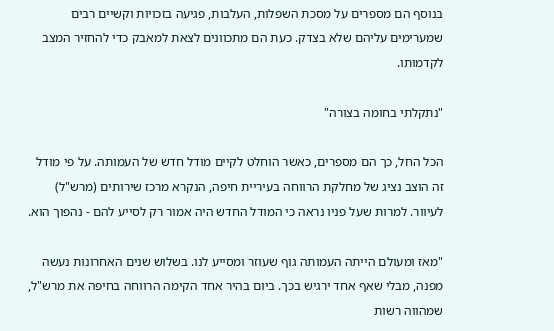בנוסף הם מספרים על מסכת השפלות, העלבות, פגיעה בזכויות וקשיים רבים שמערימים עליהם שלא בצדק. כעת הם מתכוונים לצאת למאבק כדי להחזיר המצב לקדמותו.

"נתקלתי בחומה בצורה"

הכל החל, כך הם מספרים, כאשר הוחלט לקיים מודל חדש של העמותה. על פי מודל זה הוצב נציג של מחלקת הרווחה בעיריית חיפה, הנקרא מרכז שירותים (מרש"ל) לעיוור. למרות שעל פניו נראה כי המודל החדש היה אמור רק לסייע להם - נהפוך הוא.

"מאז ומעולם הייתה העמותה גוף שעוזר ומסייע לנו. בשלוש שנים האחרונות נעשה מפנה, מבלי שאף אחד ירגיש בכך. ביום בהיר אחד הקימה הרווחה בחיפה את מרש"ל, שמהווה רשות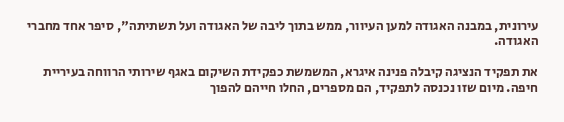עירונית, במבנה האגודה למען העיוור, ממש בתוך ליבה של האגודה ועל תשתיתה", סיפר אחד מחברי האגודה.

את תפקיד הנציגה קיבלה פנינה איגרא, המשמשת כפקידת השיקום באגף שירותי הרווחה בעיריית חיפה. מיום שזו נכנסה לתפקיד, הם מספרים, החלו חייהם להפוך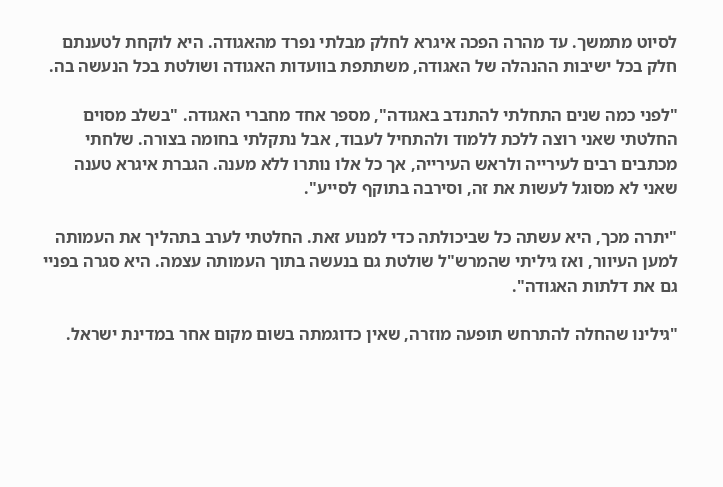לסיוט מתמשך. עד מהרה הפכה איגרא לחלק מבלתי נפרד מהאגודה. היא לוקחת לטענתם חלק בכל ישיבות ההנהלה של האגודה, משתתפת בוועדות האגודה ושולטת בכל הנעשה בה.

"לפני כמה שנים התחלתי להתנדב באגודה", מספר אחד מחברי האגודה. "בשלב מסוים החלטתי שאני רוצה ללכת ללמוד ולהתחיל לעבוד, אבל נתקלתי בחומה בצורה. שלחתי מכתבים רבים לעירייה ולראש העירייה, אך כל אלו נותרו ללא מענה. הגברת איגרא טענה שאני לא מסוגל לעשות את זה, וסירבה בתוקף לסייע".

"יתרה מכך, היא עשתה כל שביכולתה כדי למנוע זאת. החלטתי לערב בתהליך את העמותה למען העיוור, ואז גיליתי שהמרש"ל שולטת גם בנעשה בתוך העמותה עצמה. היא סגרה בפניי גם את דלתות האגודה".

"גילינו שהחלה להתרחש תופעה מוזרה, שאין כדוגמתה בשום מקום אחר במדינת ישראל.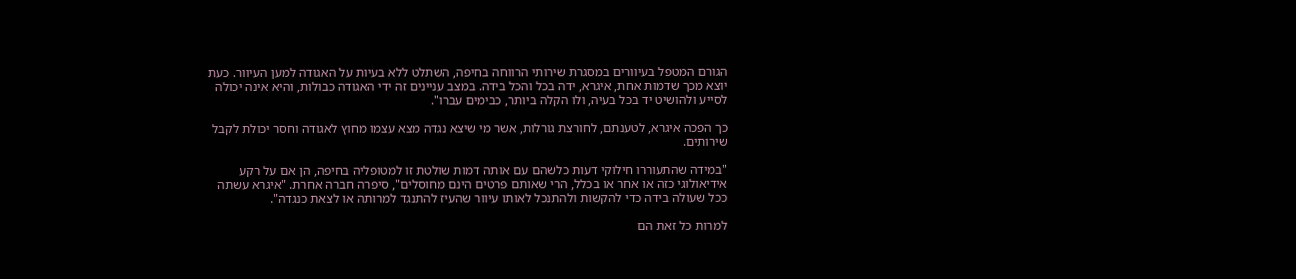הגורם המטפל בעיוורים במסגרת שירותי הרווחה בחיפה, השתלט ללא בעיות על האגודה למען העיוור. כעת יוצא מכך שדמות אחת, איגרא, ידה בכל והכל בידה. במצב עניינים זה ידי האגודה כבולות, והיא אינה יכולה לסייע ולהושיט יד בכל בעיה, ולו הקלה ביותר, כבימים עברו".

כך הפכה איגרא, לטענתם, לחורצת גורלות, אשר מי שיצא נגדה מצא עצמו מחוץ לאגודה וחסר יכולת לקבל שירותים.

"במידה שהתעוררו חילוקי דעות כלשהם עם אותה דמות שולטת זו למטופליה בחיפה, הן אם על רקע אידיאולוגי כזה או אחר או בכלל, הרי שאותם פרטים הינם מחוסלים", סיפרה חברה אחרת. "איגרא עשתה ככל שעולה בידה כדי להקשות ולהתנכל לאותו עיוור שהעיז להתנגד למרותה או לצאת כנגדה".

למרות כל זאת הם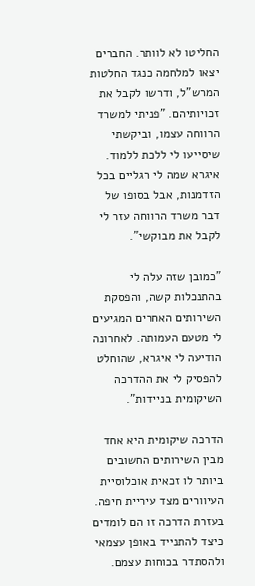החליטו לא לוותר. החברים יצאו למלחמה כנגד החלטות המרש"ל, ודרשו לקבל את זכויותיהם. "פניתי למשרד הרווחה עצמו, וביקשתי שיסייעו לי ללכת ללמוד. איגרא שמה לי רגליים בכל הזדמנות, אבל בסופו של דבר משרד הרווחה עזר לי לקבל את מבוקשי".

"כמובן שזה עלה לי בהתנכלות קשה, והפסקת השירותים האחרים המגיעים לי מטעם העמותה. לאחרונה הודיעה לי איגרא, שהוחלט להפסיק לי את ההדרכה השיקומית בניידות".

הדרכה שיקומית היא אחד מבין השירותים החשובים ביותר לו זכאית אוכלוסיית העיוורים מצד עיריית חיפה. בעזרת הדרכה זו הם לומדים כיצד להתנייד באופן עצמאי ולהסתדר בכוחות עצמם.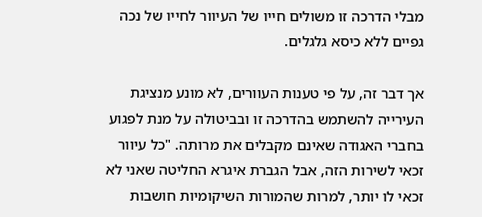מבלי הדרכה זו משולים חייו של העיוור לחייו של נכה גפיים ללא כיסא גלגלים.

אך דבר זה, על פי טענות העוורים, לא מונע מנציגת העירייה להשתמש בהדרכה זו ובביטולה על מנת לפגוע בחברי האגודה שאינם מקבלים את מרותה. "כל עיוור זכאי לשירות הזה, אבל הגברת איגרא החליטה שאני לא זכאי לו יותר, למרות שהמורות השיקומיות חושבות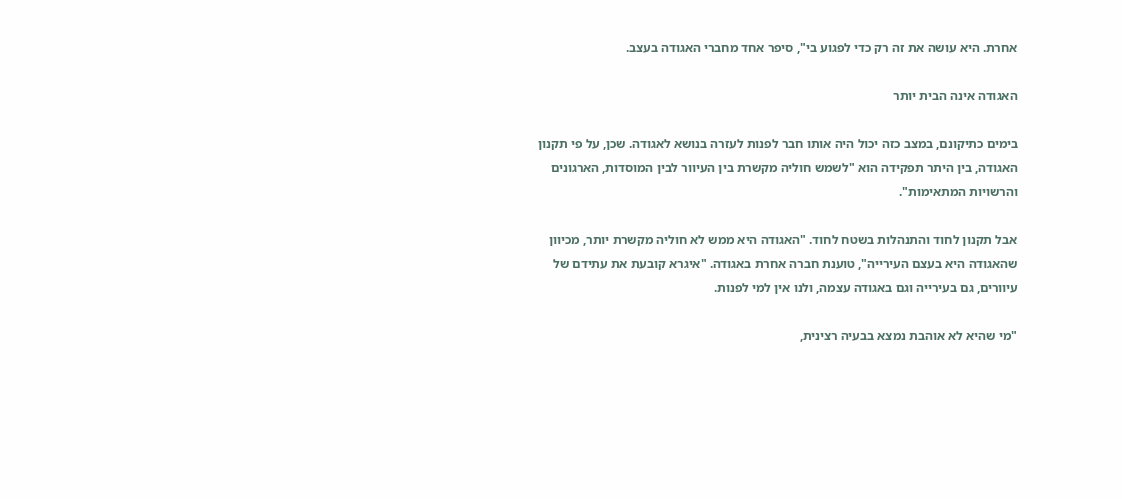אחרת. היא עושה את זה רק כדי לפגוע בי", סיפר אחד מחברי האגודה בעצב.

האגודה אינה הבית יותר

בימים כתיקונם, במצב כזה יכול היה אותו חבר לפנות לעזרה בנושא לאגודה. שכן, על פי תקנון האגודה, בין היתר תפקידה הוא "לשמש חוליה מקשרת בין העיוור לבין המוסדות, הארגונים והרשויות המתאימות".

אבל תקנון לחוד והתנהלות בשטח לחוד. "האגודה היא ממש לא חוליה מקשרת יותר, מכיוון שהאגודה היא בעצם העירייה", טוענת חברה אחרת באגודה. "איגרא קובעת את עתידם של עיוורים, גם בעירייה וגם באגודה עצמה, ולנו אין למי לפנות.

"מי שהיא לא אוהבת נמצא בבעיה רצינית,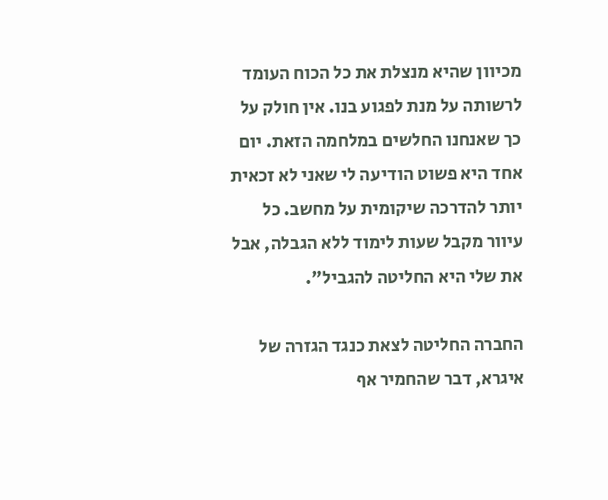מכיוון שהיא מנצלת את כל הכוח העומד לרשותה על מנת לפגוע בנו. אין חולק על כך שאנחנו החלשים במלחמה הזאת. יום אחד היא פשוט הודיעה לי שאני לא זכאית יותר להדרכה שיקומית על מחשב. כל עיוור מקבל שעות לימוד ללא הגבלה, אבל את שלי היא החליטה להגביל".

החברה החליטה לצאת כנגד הגזרה של איגרא, דבר שהחמיר אף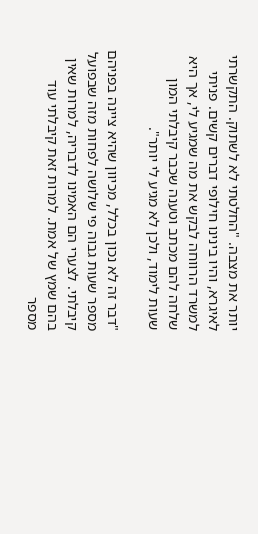יותר את מצבה. "החלטתי לא לשתוק. התקשרתי לאיגרא, והיו בינינו חילופי דברים קשים. פניתי למשרד הרווחה לבקש את מה שמגיע לי, אך היא שלחה להם מכתב וטענה שכבר קיבלתי המון שעות לימוד, ולכן לא מגיע לי יותר".

"דבר זה לא נכון בכלל, מכיוון שהיא ציינה בפניהם מספר שעות גבוה פי שלושה לפחות מזה שבפועל קיבלתי. לצערי הם האמינו לדבריה, למרות שאין בהם שמץ של אמת. למרות זאת קיבלתי עוד מספר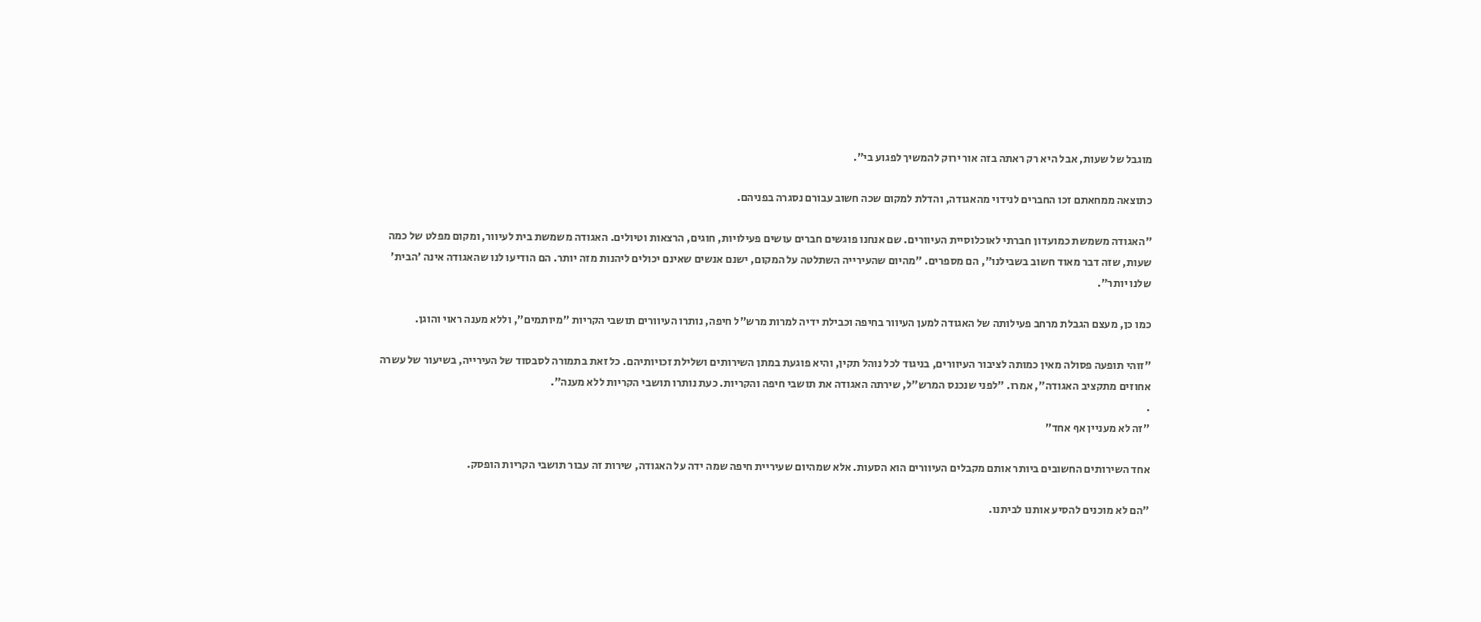מוגבל של שעות, אבל היא רק ראתה בזה אור ירוק להמשיך לפגוע בי".

כתוצאה ממחאתם זכו החברים לנידוי מהאגודה, והדלת למקום שכה חשוב עבורם נסגרה בפניהם.

"האגודה משמשת כמועדון חברתי לאוכלוסיית העיוורים. שם אנחנו פוגשים חברים עושים פעילויות, חוגים, הרצאות וטיולים. האגודה משמשת בית לעיוור, ומקום מפלט של כמה שעות, שזה דבר מאוד חשוב בשבילנו", הם מספרים. "מהיום שהעירייה השתלטה על המקום, ישנם אנשים שאינם יכולים ליהנות מזה יותר. הם הודיעו לנו שהאגודה אינה 'הבית' שלנו יותר".

כמו כן, מעצם הגבלת מרחב פעילותה של האגודה למען העיוור בחיפה וכבילת ידיה למרות מרש"ל חיפה, נותרו העיוורים תושבי הקריות "מיותמים", וללא מענה ראוי והוגן.

"זוהי תופעה פסולה מאין כמותה לציבור העיוורים, בניגוד לכל נוהל תקין, והיא פוגעת במתן השירותים ושלילת זכויותיהם. כל זאת בתמורה לסבסוד של העירייה, בשיעור של עשרה אחוזים מתקציב האגודה", אמרו. "לפני שנכנס המרש"ל, שירתה האגודה את תושבי חיפה והקריות. כעת נותרו תושבי הקריות ללא מענה".
.
"זה לא מעניין אף אחד"

אחד השירותים החשובים ביותר אותם מקבלים העיוורים הוא הסעות. אלא שמהיום שעיריית חיפה שמה ידה על האגודה, שירות זה עבור תושבי הקריות הופסק.

"הם לא מוכנים להסיע אותנו לביתנו.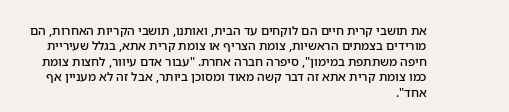את תושבי קרית חיים הם לוקחים עד הבית, ואותנו, תושבי הקריות האחרות, הם מורידים בצמתים הראשיות, צומת הצריף או צומת קרית אתא, בגלל שעיריית חיפה משתתפת במימון", סיפרה חברה אחרת. "עבור אדם עיוור, לחצות צומת כמו צומת קרית אתא זה דבר קשה מאוד ומסוכן ביותר, אבל זה לא מעניין אף אחד".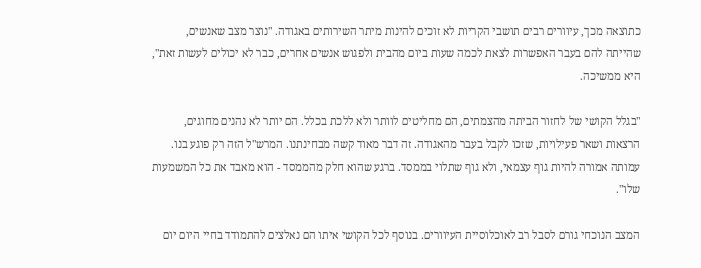כתוצאה מכך, עיוורים רבים תושבי הקריות לא זוכים להינות מיתר השירותים באגודה. "נוצר מצב שאנשים, שהייתה להם בעבר האפשרות לצאת לכמה שעות ביום מהבית ולפגוש אנשים אחרים, כבר לא יכולים לעשות זאת", היא ממשיכה.

"בגלל הקושי של לחזור הביתה מהצמתים, הם מחליטים לוותר ולא ללכת בכלל. הם יותר לא נהנים מחוגים, הרצאות ושאר פעילויות, שזכו לקבל בעבר מהאגודה. זה דבר מאוד קשה מבחינתנו. המרש"ל הזה רק פוגע בנו. עמותה אמורה להיות גוף עצמאי, ולא גוף שתלוי בממסד. ברגע שהוא חלק מהממסד - הוא מאבד את כל המשמעות שלו".

המצב הנוכחי גורם לסבל רב לאוכלוסיית העיוורים. בנוסף לכל הקושי איתו הם נאלצים להתמודד בחיי היום יום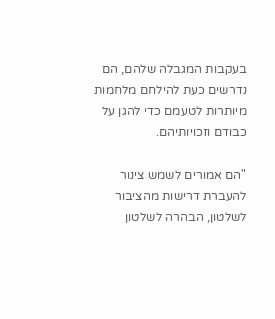בעקבות המגבלה שלהם, הם נדרשים כעת להילחם מלחמות מיותרות לטעמם כדי להגן על כבודם וזכויותיהם.

"הם אמורים לשמש צינור להעברת דרישות מהציבור לשלטון, הבהרה לשלטון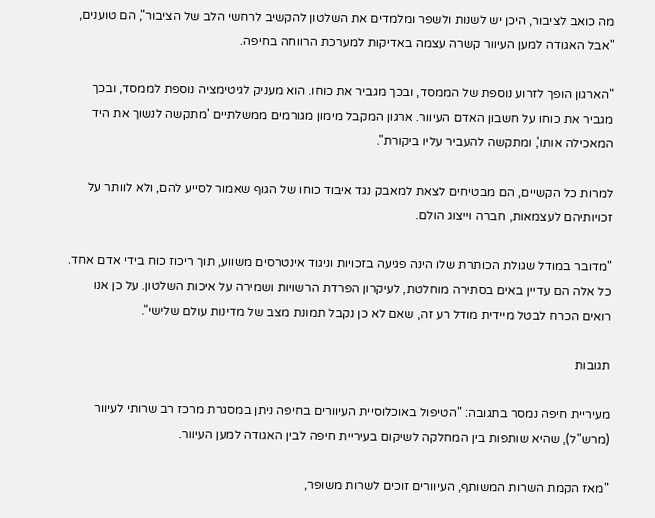מה כואב לציבור, היכן יש לשנות ולשפר ומלמדים את השלטון להקשיב לרחשי הלב של הציבור", הם טוענים, "אבל האגודה למען העיוור קשרה עצמה באדיקות למערכת הרווחה בחיפה.

"הארגון הופך לזרוע נוספת של הממסד, ובכך מגביר את כוחו. הוא מעניק לגיטימציה נוספת לממסד, ובכך מגביר את כוחו על חשבון האדם העיוור. ארגון המקבל מימון מגורמים ממשלתיים 'מתקשה לנשוך את היד המאכילה אותו', ומתקשה להעביר עליו ביקורת".

למרות כל הקשיים, הם מבטיחים לצאת למאבק נגד איבוד כוחו של הגוף שאמור לסייע להם, ולא לוותר על זכויותיהם לעצמאות, חברה וייצוג הולם.

"מדובר במודל שגולת הכותרת שלו הינה פגיעה בזכויות וניגוד אינטרסים משווע, תוך ריכוז כוח בידי אדם אחד. כל אלה הם עדיין באים בסתירה מוחלטת, לעיקרון הפרדת הרשויות ושמירה על איכות השלטון. על כן אנו רואים הכרח לבטל מיידית מודל רע זה, שאם לא כן נקבל תמונת מצב של מדינות עולם שלישי".

תגובות

מעיריית חיפה נמסר בתגובה: "הטיפול באוכלוסיית העיוורים בחיפה ניתן במסגרת מרכז רב שרותי לעיוור (מרש"ל), שהיא שותפות בין המחלקה לשיקום בעיריית חיפה לבין האגודה למען העיוור.

"מאז הקמת השרות המשותף, העיוורים זוכים לשרות משופר,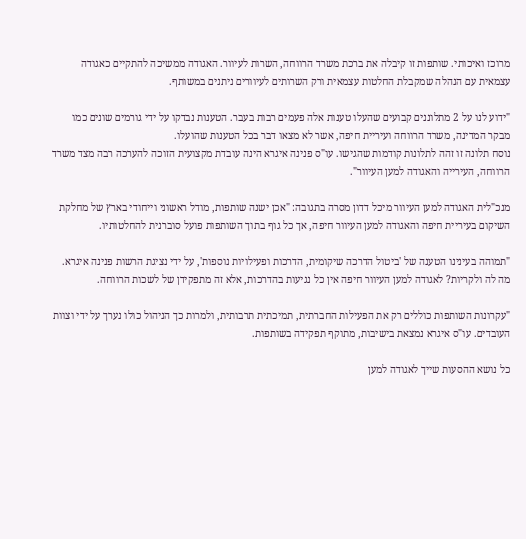מרוכז ואיכותי. שותפות זו קיבלה את ברכת משרד הרווחה, השרות לעיוור. האגודה ממשיכה להתקיים כאגודה עצמאית עם הנהלה שמקבלת החלטות עצמאית ורק השרותים לעיוורים ניתנים במשותף.

"ידוע לנו על 2 מתלוננים קבועים שהעלו טענות אלה פעמים רבות בעבר. הטענות נבדקו על ידי גורמים שונים כמו מבקר המדינה, משרד הרווחה ועיריית חיפה, אשר לא מצאו דבר בכל הטענות שהועלו.
נוסח תלונה זו זהה לתלונות קודמות שהגישו. עו"ס פנינה איגרא הינה עובדת מקצועית הזוכה להערכה רבה מצד משרד הרווחה, העירייה והאגודה למען העיוור".

מנכ"לית האגודה למען העיוור מיכל דדון מסרה בתגובה: "אכן ישנה שותפות, מודל ראשוני וייחודי בארץ של מחלקת השיקום בעיריית חיפה והאגודה למען העיוור חיפה, אך כל גוף בתוך השותפות פועל סוברנית להחלטותיו.

"תמוהה בעינינו הטענה של 'ביטול הדרכה שיקומית, הדרכות ופעילויות נוספות', על ידי נציגת הרשות פנינה איגרא. מה לה ולקריות? לאגודה למען העיוור חיפה אין כל נגיעות בהדרכות, אלא זה מתפקידן של לשכות הרווחה.

"עקרונות השותפות כוללים רק את הפעילות החברתית, תמיכתית תרבותית, ולמרות כך הניהול כולו נערך על ידי וצוות העובדים. עו"ס איגרא נמצאת בישיבות, מתוקף תפקידה בשותפות.

כל נושא ההסעות שייך לאגודה למען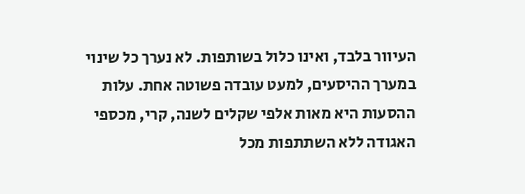העיוור בלבד, ואינו כלול בשותפות. לא נערך כל שינוי במערך ההיסעים, למעט עובדה פשוטה אחת. עלות ההסעות היא מאות אלפי שקלים לשנה, קרי, מכספי האגודה ללא השתתפות מכל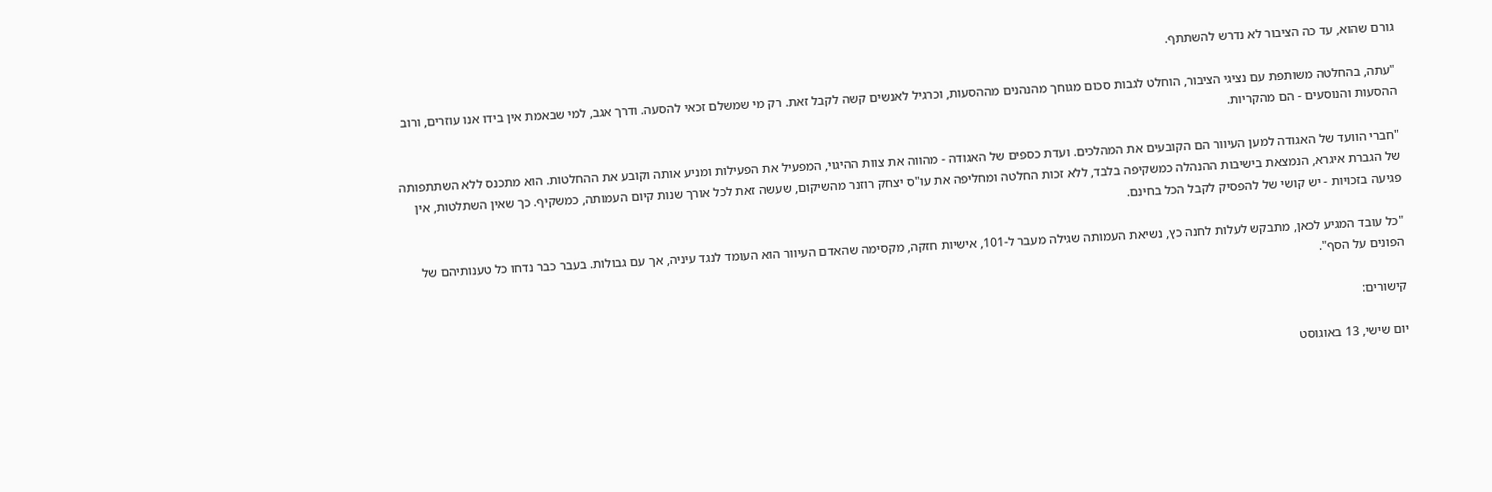גורם שהוא, עד כה הציבור לא נדרש להשתתף.

"עתה, בהחלטה משותפת עם נציגי הציבור, הוחלט לגבות סכום מגוחך מהנהנים מההסעות, וכרגיל לאנשים קשה לקבל זאת. רק מי שמשלם זכאי להסעה. ודרך אגב, למי שבאמת אין בידו אנו עוזרים, ורוב ההסעות והנוסעים - הם מהקריות.

"חברי הוועד של האגודה למען העיוור הם הקובעים את המהלכים. ועדת כספים של האגודה - מהווה את צוות ההיגוי, המפעיל את הפעילות ומניע אותה וקובע את ההחלטות. הוא מתכנס ללא השתתפותה של הגברת איגרא, הנמצאת בישיבות ההנהלה כמשקיפה בלבד, ללא זכות החלטה ומחליפה את עו"ס יצחק רוזנר מהשיקום, שעשה זאת לכל אורך שנות קיום העמותה, כמשקיף. כך שאין השתלטות, אין פגיעה בזכויות - יש קושי של להפסיק לקבל הכל בחינם.

"כל עובד המגיע לכאן, מתבקש לעלות לחנה כץ, נשיאת העמותה שגילה מעבר ל-101, אישיות חזקה, מקסימה שהאדם העיוור הוא העומד לנגד עיניה, אך עם גבולות. בעבר כבר נדחו כל טענותיהם של הפונים על הסף".

קישורים:

יום שישי, 13 באוגוסט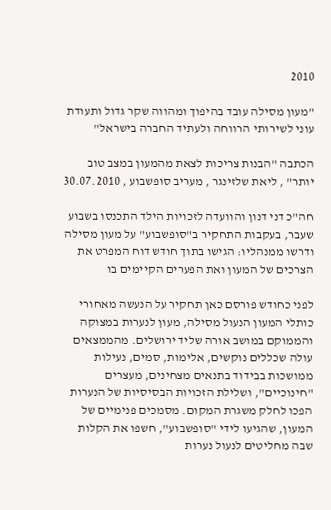2010

"מעון מסילה עובד בהיפוך ומהווה שקר גדול ותעודת עוני לשירותי הרווחה ולעתיד החברה בישראל"

הכתבה "הבנות צריכות לצאת מהמעון במצב טוב יותר" , ליאת שלזינגר , מעריב סופשבוע , 30.07.2010

חה"כ דני דנון והוועדה לזכויות הילד התכנסו בשבוע שעבר, בעקבות התחקיר ב"סופשבוע" על מעון מסילה ודרשו ממנהליו: הגישו בתוך חודש דוח המפרט את הצרכים של המעון ואת הפערים הקיימים בו

לפני כחודש פורסם כאן תחקיר על הנעשה מאחורי כותלי המעון הנעול מסילה, מעון לנערות במצוקה והממוקם במושב אורה שליד ירושלים. מהממצאים עולה שכללים נוקשים, אלימות, סמים, נעילות ממושכות בבידוד בתנאים מצחינים, מעצרים "חינוכיים", ושלילת הזכויות הבסיסיות של הנערות הפכו לחלק משגרת המקום. מסמכים פנימיים של המעון, שהגיעו לידי "סופשבוע", חשפו את הקלות שבה מחליטים לנעול נערות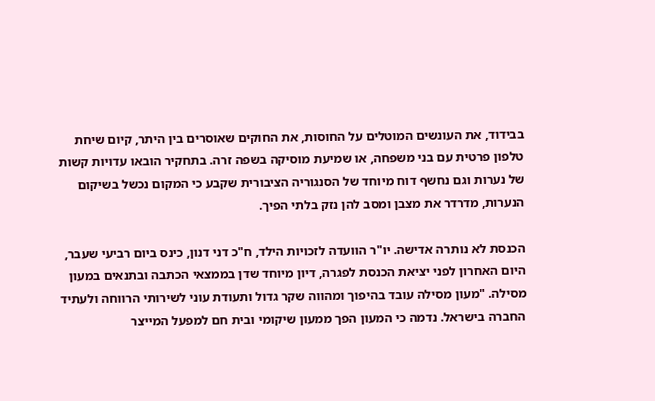בבידוד, את העונשים המוטלים על החוסות, את החוקים שאוסרים בין היתר, קיום שיחת טלפון פרטית עם בני משפחה, או שמיעת מוסיקה בשפה זרה. בתחקיר הובאו עדויות קשות של נערות וגם נחשף דוח מיוחד של הסנגוריה הציבורית שקבע כי המקום נכשל בשיקום הנערות, מדרדר את מצבן ומסב להן נזק בלתי הפיך.

הכנסת לא נותרה אדישה. יו"ר הוועדה לזכויות הילד, ח"כ דני דנון, כינס ביום רביעי שעבר, היום האחרון לפני יציאת הכנסת לפגרה, דיון מיוחד שדן בממצאי הכתבה ובתנאים במעון מסילה. "מעון מסילה עובד בהיפוך ומהווה שקר גדול ותעודת עוני לשירותי הרווחה ולעתיד החברה בישראל. נדמה כי המעון הפך ממעון שיקומי ובית חם למפעל המייצר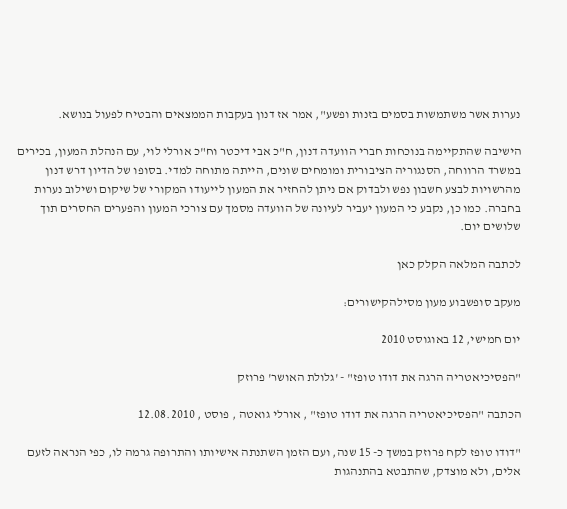נערות אשר משתמשות בסמים בזנות ופשע", אמר אז דנון בעקבות הממצאים והבטיח לפעול בנושא.

הישיבה שהתקיימה בנוכחות חברי הוועדה דנון, ח"כ אבי דיכטר וח"כ אורלי לוי, עם הנהלת המעון, בכירים במשרד הרווחה, הסנגוריה הציבורית ומומחים שונים, הייתה מתוחה למדי. בסופו של הדיון דרש דנון מהרשויות לבצע חשבון נפש ולבדוק אם ניתן להחזיר את המעון לייעודו המקורי של שיקום ושילוב נערות בחברה. כמו כן, נקבע כי המעון יעביר לעיונה של הוועדה מסמך עם צורכי המעון והפערים החסרים תוך שלושים יום.

לכתבה המלאה הקלק כאן

מעקב סופשבוע מעון מסילהקישורים:

יום חמישי, 12 באוגוסט 2010

"הפסיכיאטריה הרגה את דודו טופז" - 'גלולת האושר' פרוזק

הכתבה "הפסיכיאטריה הרגה את דודו טופז" , אורלי גואטה , פוסט , 12.08.2010

"דודו טופז לקח פרוזק במשך כ- 15 שנה, ועם הזמן השתנתה אישיותו והתרופה גרמה לו, כפי הנראה לזעם אלים, ולא מוצדק, שהתבטא בהתנהגות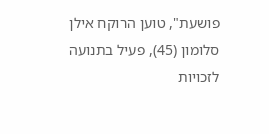פושעת", טוען הרוקח אילן סלומון (45), פעיל בתנועה לזכויות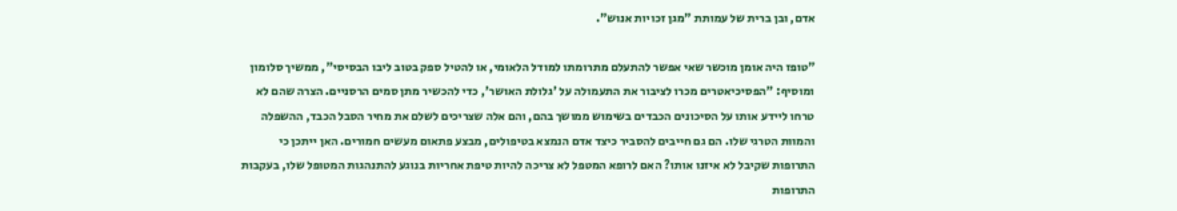אדם, ובן ברית של עמותת "מגן זכויות אנוש".

"טופז היה אומן מוכשר שאי אפשר להתעלם מתרומתו למודל הלאומי, או להטיל ספק בטוב ליבו הבסיסי", ממשיך סלומון ומוסיף: "הפסיכיאטרים מכרו לציבור את התעמולה על 'גלולת האושר', כדי להכשיר מתן סמים הרסניים. הצרה שהם לא טרחו ליידע אותו על הסיכונים הכבדים בשימוש ממושך בהם, והם אלה שצריכים לשלם את מחיר הסבל הכבד, ההשפלה והמוות הטרגי שלו. הם גם חייבים להסביר כיצד אדם הנמצא בטיפולים, מבצע פתאום מעשים חמורים. האן ייתכן כי התרופות שקיבל לא איזנו אותו? האם לרופא המטפל לא צריכה להיות טיפת אחריות בנוגע להתנהגות המטופל שלו, בעקבות התרופות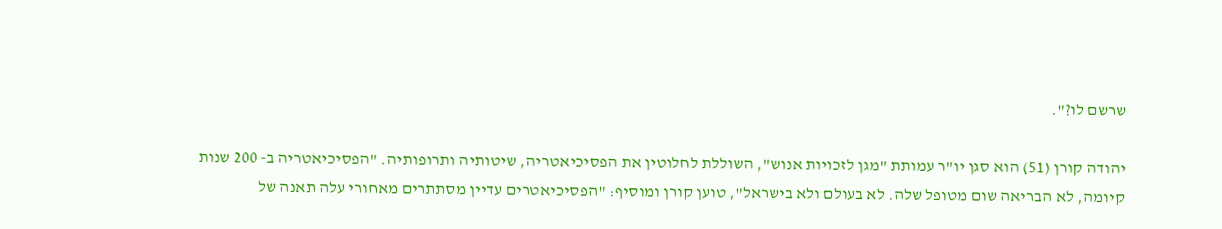שרשם לו?".

יהודה קורן (51) הוא סגן יו"ר עמותת "מגן לזכויות אנוש", השוללת לחלוטין את הפסיכיאטריה, שיטותיה ותרופותיה. "הפסיכיאטריה ב- 200 שנות קיומה, לא הבריאה שום מטופל שלה. לא בעולם ולא בישראל", טוען קורן ומוסיף: "הפסיכיאטרים עדיין מסתתרים מאחורי עלה תאנה של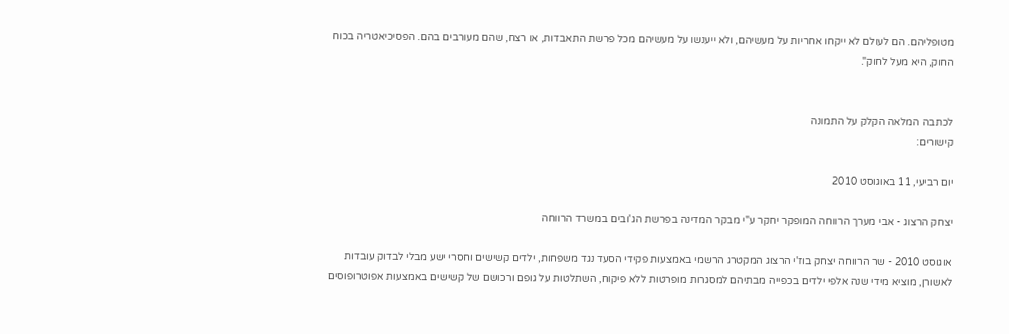מטופליהם. הם לעולם לא ייקחו אחריות על מעשיהם, ולא ייענשו על מעשיהם מכל פרשת התאבדות, או רצח, שהם מעורבים בהם. הפסיכיאטריה בכוח החוק, היא מעל לחוק".


לכתבה המלאה הקלק על התמונה
קישורים:

יום רביעי, 11 באוגוסט 2010

יצחק הרצוג - אבי מערך הרווחה המופקר יחקר ע"י מבקר המדינה בפרשת הג'ובים במשרד הרווחה

אוגוסט 2010 - שר הרווחה יצחק בוז'י הרצוג המקטרג הרשמי באמצעות פקידי הסעד נגד משפחות, ילדים קשישים וחסרי ישע מבלי לבדוק עובדות לאשורן, מוציא מידי שנה אלפי ילדים בכפייה מבתיהם למסגרות מופרטות ללא פיקוח, השתלטות על גופם ורכושם של קשישים באמצעות אפוטרופוסים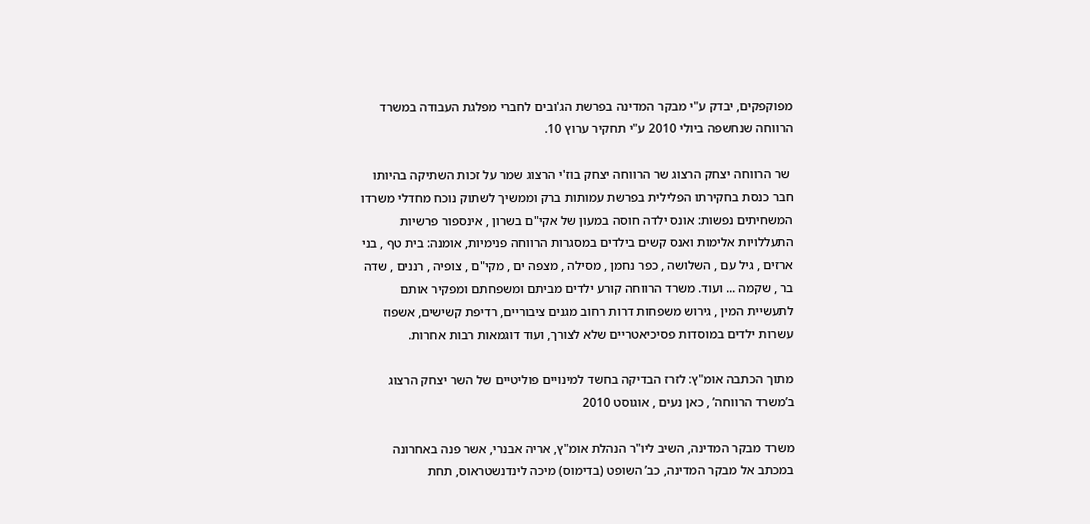מפוקפקים, יבדק ע"י מבקר המדינה בפרשת הג'ובים לחברי מפלגת העבודה במשרד הרווחה שנחשפה ביולי 2010 ע"י תחקיר ערוץ 10.

 שר הרווחה יצחק הרצוג שר הרווחה יצחק בוז'י הרצוג שמר על זכות השתיקה בהיותו חבר כנסת בחקירתו הפלילית בפרשת עמותות ברק וממשיך לשתוק נוכח מחדלי משרדו המשחיתים נפשות: אונס ילדה חוסה במעון של אקי"ם בשרון , אינספור פרשיות התעללויות אלימות ואנס קשים בילדים במסגרות הרווחה פנימיות, אומנה: בית טף , בני ארזים , גיל עם , השלושה , כפר נחמן , מסילה , מצפה ים , מקי"ם , צופיה , רננים , שדה בר , שקמה ... ועוד. משרד הרווחה קורע ילדים מביתם ומשפחתם ומפקיר אותם לתעשיית המין , גירוש משפחות דרות רחוב מגנים ציבוריים, רדיפת קשישים, אשפוז עשרות ילדים במוסדות פסיכיאטריים שלא לצורך, ועוד דוגמאות רבות אחרות.

מתוך הכתבה אומ"ץ: לזרז הבדיקה בחשד למינויים פוליטיים של השר יצחק הרצוג ב’משרד הרווחה’ , כאן נעים , אוגוסט 2010

משרד מבקר המדינה, השיב ליו"ר הנהלת אומ"ץ, אריה אבנרי, אשר פנה באחרונה במכתב אל מבקר המדינה, כב’ השופט (בדימוס) מיכה לינדנשטראוס, תחת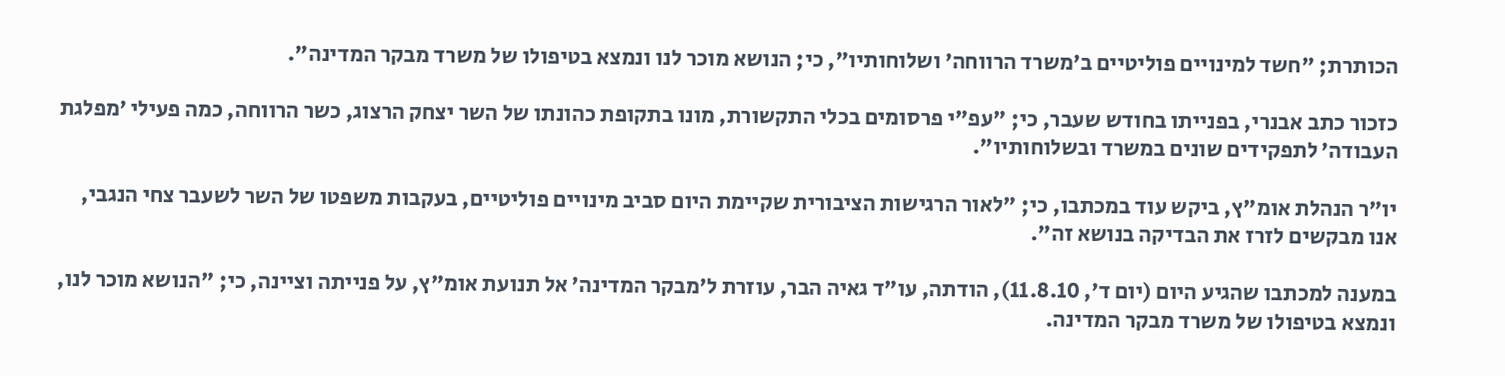הכותרת; "חשד למינויים פוליטיים ב’משרד הרווחה’ ושלוחותיו", כי; הנושא מוכר לנו ונמצא בטיפולו של משרד מבקר המדינה".

כזכור כתב אבנרי, בפנייתו בחודש שעבר, כי; "עפ"י פרסומים בכלי התקשורת, מונו בתקופת כהונתו של השר יצחק הרצוג, כשר הרווחה, כמה פעילי ’מפלגת העבודה’ לתפקידים שונים במשרד ובשלוחותיו".

יו"ר הנהלת אומ"ץ, ביקש עוד במכתבו, כי; "לאור הרגישות הציבורית שקיימת היום סביב מינויים פוליטיים, בעקבות משפטו של השר לשעבר צחי הנגבי, אנו מבקשים לזרז את הבדיקה בנושא זה".

במענה למכתבו שהגיע היום (יום ד’, 11.8.10), הודתה, עו"ד גאיה הבר, עוזרת ל’מבקר המדינה’ אל תנועת אומ"ץ, על פנייתה וציינה, כי; "הנושא מוכר לנו, ונמצא בטיפולו של משרד מבקר המדינה.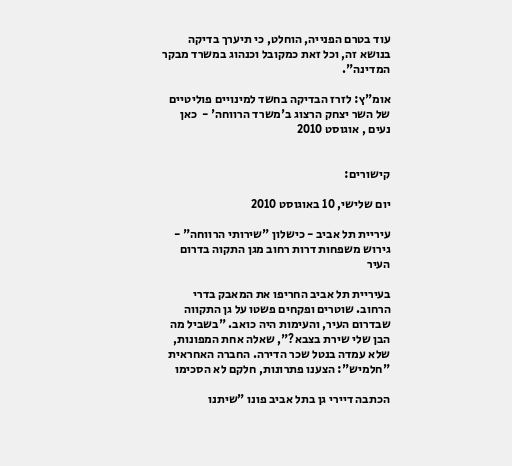עוד בטרם הפנייה, הוחלט, כי תיערך בדיקה בנושא זה, וכל זאת כמקובל וכנהוג במשרד מבקר המדינה".

אומ"ץ: לזרז הבדיקה בחשד למינויים פוליטיים של השר יצחק הרצוג ב'משרד הרווחה' -  כאן נעים , אוגוסט 2010


קישורים:

יום שלישי, 10 באוגוסט 2010

עיריית תל אביב - כישלון "שירותי הרווחה" - גירוש משפחות דרות רחוב מגן התקוה בדרום העיר

בעיריית תל אביב החריפו את המאבק בדרי הרחוב. שוטרים ופקחים פשטו על גן התקווה שבדרום העיר, והעימות היה כואב. "בשביל מה הבן שלי שירת בצבא?", שאלה אחת המפונות, שלא עמדה בנטל שכר הדירה. החברה האחראית "חלמיש": הצענו פתרונות, חלקם לא הסכימו

הכתבה דיירי גן בתל אביב פונו "שיתנו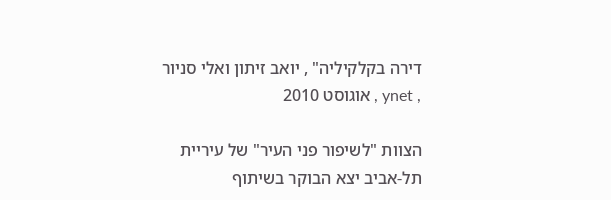דירה בקלקיליה" , יואב זיתון ואלי סניור , ynet , אוגוסט 2010

הצוות "לשיפור פני העיר" של עיריית תל-אביב יצא הבוקר בשיתוף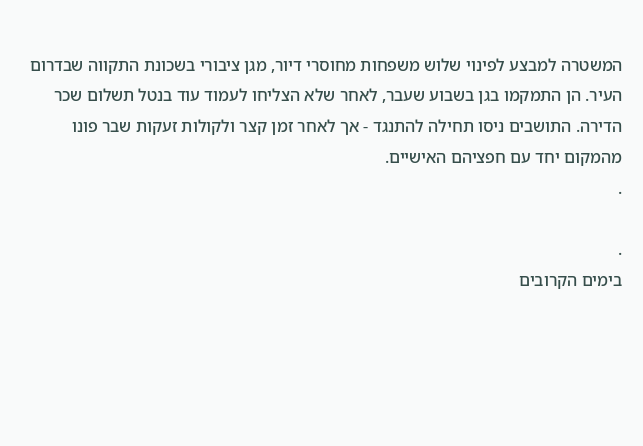המשטרה למבצע לפינוי שלוש משפחות מחוסרי דיור, מגן ציבורי בשכונת התקווה שבדרום העיר. הן התמקמו בגן בשבוע שעבר, לאחר שלא הצליחו לעמוד עוד בנטל תשלום שכר הדירה. התושבים ניסו תחילה להתנגד - אך לאחר זמן קצר ולקולות זעקות שבר פונו מהמקום יחד עם חפציהם האישיים.
.

.
בימים הקרובים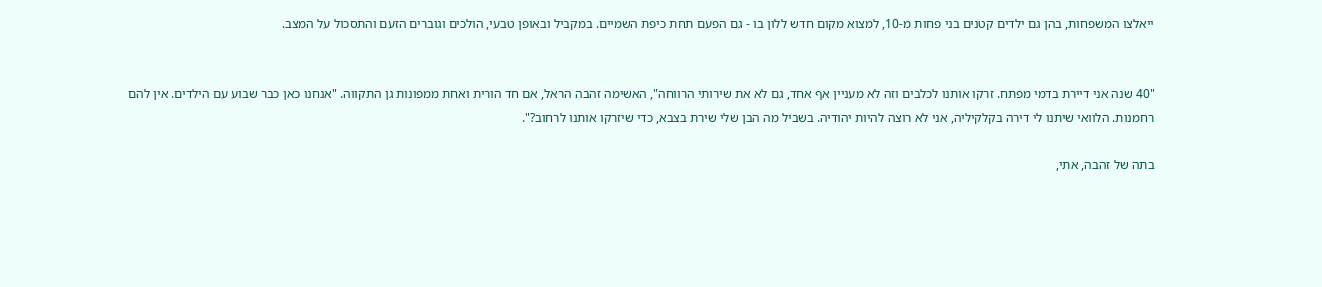ייאלצו המשפחות, בהן גם ילדים קטנים בני פחות מ-10, למצוא מקום חדש ללון בו - גם הפעם תחת כיפת השמיים. במקביל ובאופן טבעי, הולכים וגוברים הזעם והתסכול על המצב.


"40 שנה אני דיירת בדמי מפתח. זרקו אותנו לכלבים וזה לא מעניין אף אחד, גם לא את שירותי הרווחה", האשימה זהבה הראל, אם חד הורית ואחת ממפונות גן התקווה. "אנחנו כאן כבר שבוע עם הילדים. אין להם רחמנות. הלוואי שיתנו לי דירה בקלקיליה, אני לא רוצה להיות יהודיה. בשביל מה הבן שלי שירת בצבא, כדי שיזרקו אותנו לרחוב?".

בתה של זהבה, אתי,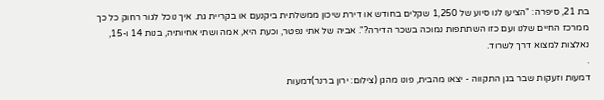בת 21, סיפרה: "הציעו לנו סיוע של 1,250 שקלים בחודש או דירת שיכון ממשלתית ביקנעם או בקריית גת. איך נוכל לגור רחוק כל כך ממרכז החיים שלנו ועם כזו השתתפות נמוכה בשכר הדירה?". אביה של אתי נפטר, וכעת היא, אמה ושתי אחיותיה, בנות 14 ו-15, נאלצות למצוא דרך לשרוד.
.
דמעות וזעקות שבר בגן התקווה - יצאו מהבית, פונו מהגן (צילום: ירון ברנר)דמעות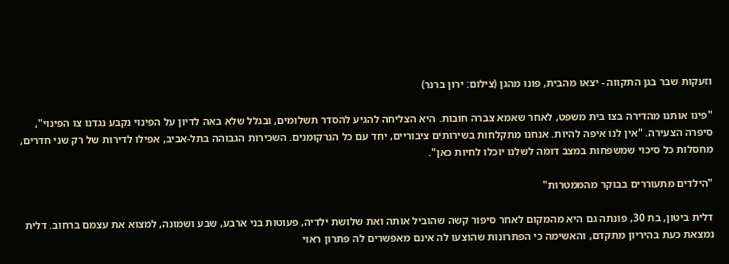וזעקות שבר בגן התקווה - יצאו מהבית, פונו מהגן (צילום: ירון ברנר)

"פינו אותנו מהדירה בצו בית משפט, לאחר שאמא צברה חובות. היא הצליחה להגיע להסדר תשלומים, ובגלל שלא באה לדיון על הפינוי נקבע נגדנו צו הפינוי", סיפרה הצעירה. "אין לנו איפה להיות. אנחנו מתקלחות בשירותים ציבוריים, יחד עם כל הנרקומנים. השכירות הגבוהה בתל-אביב, אפילו לדירות של רק שני חדרים, מחסלות כל סיכוי שמשפחות במצב דומה לשלנו יוכלו לחיות כאן".

"הילדים מתעוררים בבוקר מהממטרות"

דלית ביטון, בת 30, פונתה גם היא מהמקום לאחר סיפור קשה שהוביל אותה ואת שלושת ילדיה, פעוטות בני ארבע, שבע ושמונה, למצוא את עצמם ברחוב. דלית נמצאת כעת בהיריון מתקדם, והאשימה כי הפתרונות שהוצעו לה אינם מאפשרים לה פתרון ראוי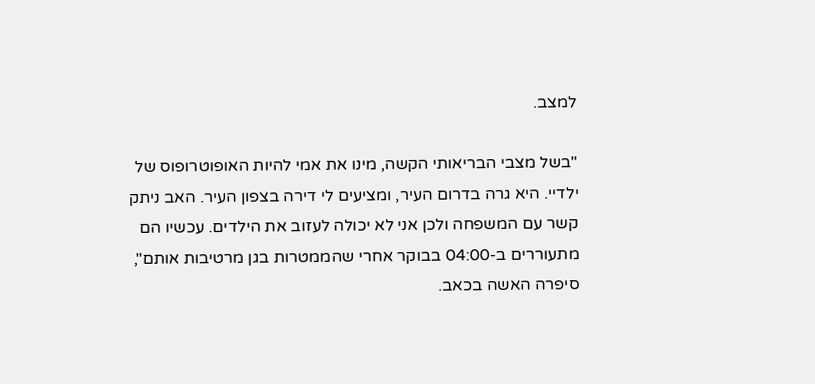למצב.

"בשל מצבי הבריאותי הקשה, מינו את אמי להיות האופוטרופוס של ילדיי. היא גרה בדרום העיר, ומציעים לי דירה בצפון העיר. האב ניתק קשר עם המשפחה ולכן אני לא יכולה לעזוב את הילדים. עכשיו הם מתעוררים ב-04:00 בבוקר אחרי שהממטרות בגן מרטיבות אותם", סיפרה האשה בכאב.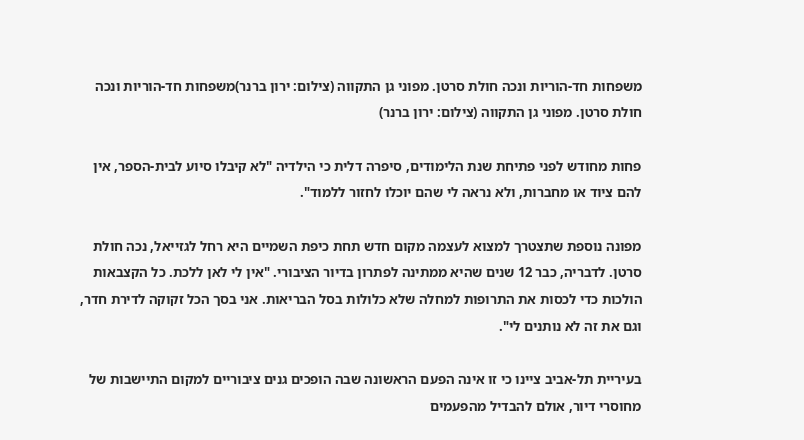משפחות חד-הוריות ונכה חולת סרטן. מפוני גן התקווה (צילום: ירון ברנר)משפחות חד-הוריות ונכה חולת סרטן. מפוני גן התקווה (צילום: ירון ברנר)

פחות מחודש לפני פתיחת שנת הלימודים, סיפרה דלית כי הילדיה "לא קיבלו סיוע לבית-הספר, אין להם ציוד או מחברות, ולא נראה לי שהם יוכלו לחזור ללמוד".

מפונה נוספת שתצטרך למצוא לעצמה מקום חדש תחת כיפת השמיים היא רחל לגזייאל, נכה חולת סרטן. לדבריה, כבר 12 שנים שהיא ממתינה לפתרון בדיור הציבורי. "אין לי לאן ללכת. כל הקצבאות הולכות כדי לכסות את התרופות למחלה שלא כלולות בסל הבריאות. אני בסך הכל זקוקה לדירת חדר, וגם את זה לא נותנים לי".

בעיריית תל-אביב ציינו כי זו אינה הפעם הראשונה שבה הופכים גנים ציבוריים למקום התיישבות של מחוסרי דיור, אולם להבדיל מהפעמים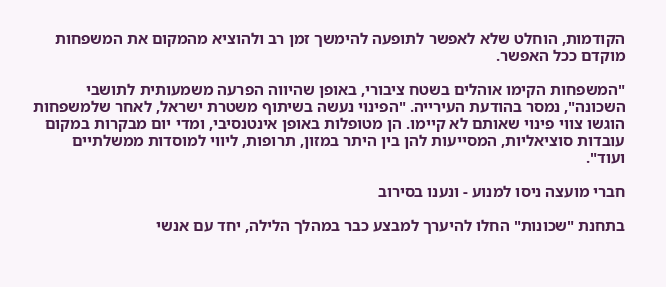הקודמות, הוחלט שלא לאפשר לתופעה להימשך זמן רב ולהוציא מהמקום את המשפחות מוקדם ככל האפשר.

"המשפחות הקימו אוהלים בשטח ציבורי, באופן שהיווה הפרעה משמעותית לתושבי השכונה", נמסר בהודעת העירייה. "הפינוי נעשה בשיתוף משטרת ישראל, לאחר שלמשפחות הוגשו צווי פינוי שאותם לא קיימו. הן מטופלות באופן אינטנסיבי, ומדי יום מבקרות במקום עובדות סוציאליות, המסייעות להן בין היתר במזון, תרופות, ליווי למוסדות ממשלתיים ועוד".

חברי מועצה ניסו למנוע - ונענו בסירוב

בתחנת "שכונות" החלו להיערך למבצע כבר במהלך הלילה, יחד עם אנשי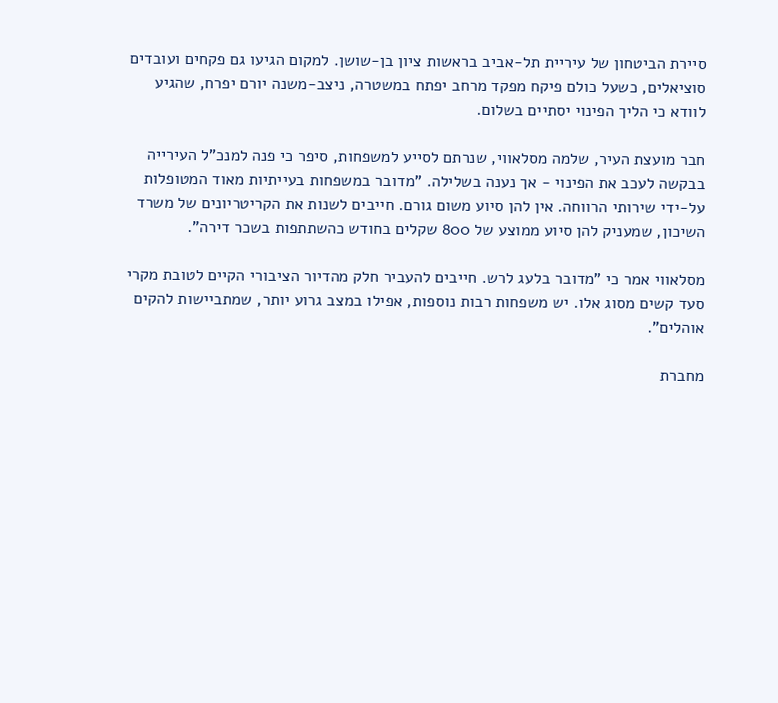סיירת הביטחון של עיריית תל-אביב בראשות ציון בן-שושן. למקום הגיעו גם פקחים ועובדים סוציאלים, כשעל כולם פיקח מפקד מרחב יפתח במשטרה, ניצב-משנה יורם יפרח, שהגיע לוודא כי הליך הפינוי יסתיים בשלום.

חבר מועצת העיר, שלמה מסלאווי, שנרתם לסייע למשפחות, סיפר כי פנה למנכ"ל העירייה בבקשה לעכב את הפינוי - אך נענה בשלילה. "מדובר במשפחות בעייתיות מאוד המטופלות על-ידי שירותי הרווחה. אין להן סיוע משום גורם. חייבים לשנות את הקריטריונים של משרד השיכון, שמעניק להן סיוע ממוצע של 800 שקלים בחודש כהשתתפות בשכר דירה".

מסלאווי אמר כי "מדובר בלעג לרש. חייבים להעביר חלק מהדיור הציבורי הקיים לטובת מקרי סעד קשים מסוג אלו. יש משפחות רבות נוספות, אפילו במצב גרוע יותר, שמתביישות להקים אוהלים".

מחברת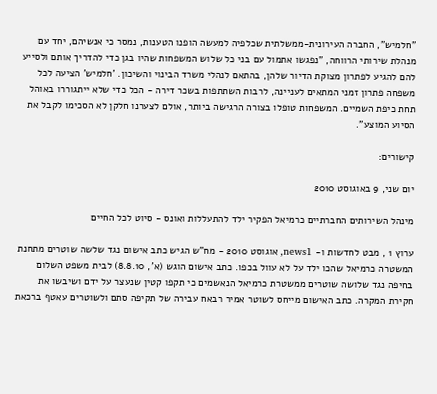"חלמיש", החברה העירונית-ממשלתית שכלפיה למעשה הופנו הטענות, נמסר כי אנשיהם, יחד עם מנהלת שירותי הרווחה, "נפגשו אתמול עם בני כל שלוש המשפחות שהיו בגן כדי להדריך אותם ולסייע להם להגיע לפתרון מצוקת הדיור שלהן, בהתאם לנהלי משרד הבינוי והשיכון. 'חלמיש' הציעה לכל משפחה פתרון זמני המתאים לעניינה, לרבות השתתפות בשכר דירה - הכל כדי שלא ייתגוררו באוהל תחת כיפת השמיים. המשפחות טופלו בצורה הרגישה ביותר, אולם לצערנו חלקן לא הסכימו לקבל את הסיוע המוצע".

קישורים:

יום שני, 9 באוגוסט 2010

מינהל השירותים החברתיים כרמיאל הפקיר ילד להתעללות ואונס - סיוט לכל החיים

ערוץ 1 , מבט לחדשות ו- news1, אוגוסט 2010 - מח"ש הגיש כתב אישום נגד שלשה שוטרים מתחנת המשטרה כרמיאל שהכו ילד על לא עוול בכפו. כתב אישום הוגש (א', 8.8.10) לבית משפט השלום בחיפה נגד שלושה שוטרים ממשטרת כרמיאל הנאשמים כי תקפו קטין שנעצר על ידם ושיבשו את חקירת המקרה. כתב האישום מייחס לשוטר אמיר רבאח עבירה של תקיפה סתם ולשוטרים עאטף ברכאת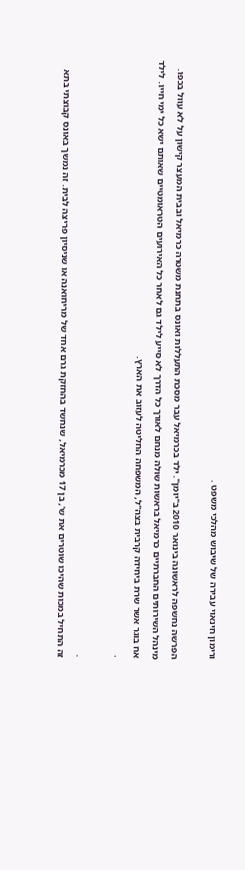ורימון חינאוי עבירה של שיבוש מהלכי משפט .

הפרשה נחשפה לראשונה בינואר 2010 ב"יומן". ילד בכרמיאל עבר מסכת התעללות ואונס בתחנת משטרה כרמיאל ובבית המעצר קישון על לא עוול בכפו. מינהל השירותים החברתיים כרמיאל בראשות שולה מנחם לאורך כל הדרך לא סייע לילד גם לאחר כל האירועים הטראומטיים שאותם ישא כל ימי חייו. לילד אח בוגר אשר שרת ביחידה קרבית בצה"ל, המשפחה החליטה לעזוב את הארץ.
.

.
זה התחיל במכות שהיכו שוטרים את ש', בן 17 מכרמיאל, שנחשד בהחזקת גרם אחד של מריחואנה או שניסיון פריצה לבית. זה נמשך באונס קבוצתי בתא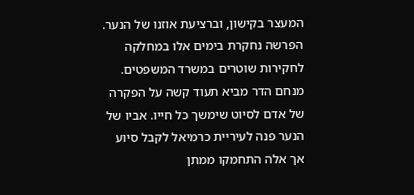המעצר בקישון, וברציעת אוזנו של הנער. הפרשה נחקרת בימים אלו במחלקה לחקירות שוטרים במשרד המשפטים. מנחם הדר מביא תעוד קשה על הפקרה של אדם לסיוט שימשך כל חייו. אביו של הנער פנה לעיריית כרמיאל לקבל סיוע אך אלה התחמקו ממתן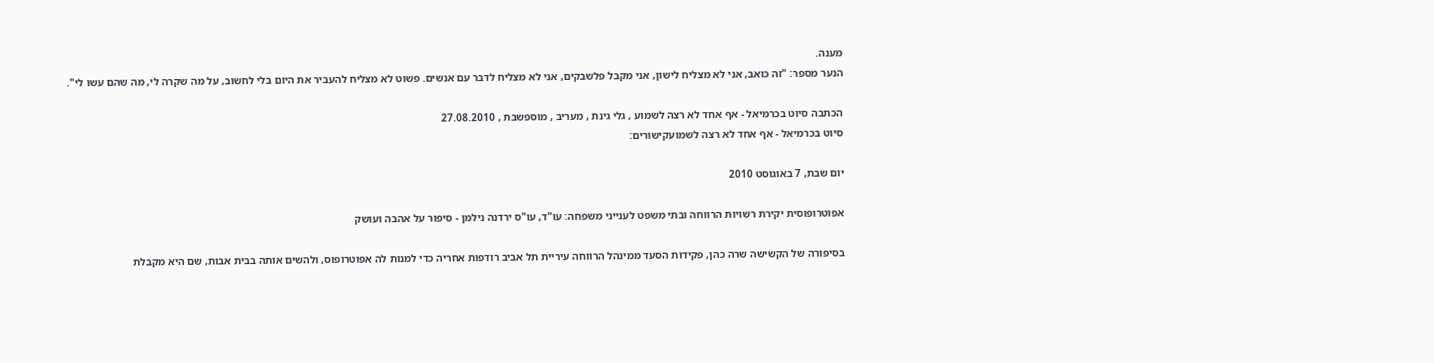מענה.
הנער מספר: "זה כואב, אני לא מצליח לישון, אני מקבל פלשבקים, אני לא מצליח לדבר עם אנשים. פשוט לא מצליח להעביר את היום בלי לחשוב, על מה שקרה לי, מה שהם עשו לי".

הכתבה סיוט בכרמיאל - אף אחד לא רצה לשמוע , גלי גינת , מעריב , מוספשבת , 27.08.2010
סיוט בכרמיאל - אף אחד לא רצה לשמועקישורים:

יום שבת, 7 באוגוסט 2010

אפוטרופוסית יקירת רשויות הרווחה ובתי משפט לענייני משפחה: עו"ד, עו"ס ירדנה נילמן - סיפור על אהבה ועושק

בסיפורה של הקשישה שרה כהן, פקידות הסעד ממינהל הרווחה עיריית תל אביב רודפות אחריה כדי למנות לה אפוטרופוס, ולהשים אותה בבית אבות, שם היא מקבלת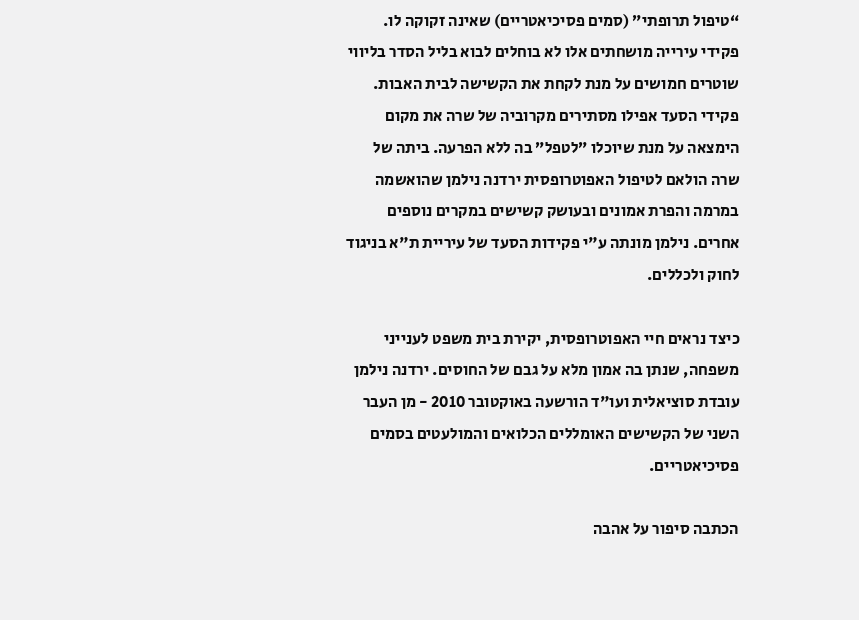“טיפול תרופתי” (סמים פסיכיאטריים) שאינה זקוקה לו. פקידי עירייה מושחתים אלו לא בוחלים לבוא בליל הסדר בליווי שוטרים חמושים על מנת לקחת את הקשישה לבית האבות. פקידי הסעד אפילו מסתירים מקרוביה של שרה את מקום הימצאה על מנת שיוכלו ”לטפל” בה ללא הפרעה. ביתה של שרה הולאם לטיפול האפוטרופסית ירדנה נילמן שהואשמה במרמה והפרת אמונים ובעושק קשישים במקרים נוספים אחרים. נילמן מונתה ע"י פקידות הסעד של עיריית ת"א בניגוד לחוק ולכללים.

כיצד נראים חיי האפוטרופסית, יקירת בית משפט לענייני משפחה, שנתן בה אמון מלא על גבם של החוסים. ירדנה נילמן עובדת סוציאלית ועו"ד הורשעה באוקטובר 2010 - מן העבר השני של הקשישים האומללים הכלואים והמולעטים בסמים פסיכיאטריים.

הכתבה סיפור על אהבה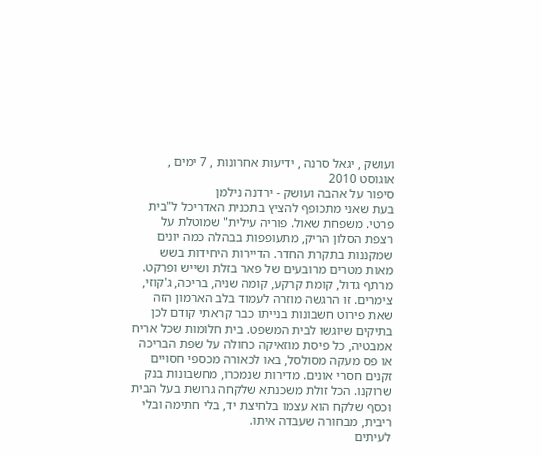ועושק , יגאל סרנה , ידיעות אחרונות , 7 ימים , אוגוסט 2010
סיפור על אהבה ועושק - ירדנה נילמן
בעת שאני מתכופף להציץ בתכנית האדריכל ל"בית פרטי. משפחת שאול. פוריה עילית" שמוטלת על רצפת הסלון הריק, מתעופפות בבהלה כמה יונים שמקננות בתקרת החדר. הדיירות היחידות בשש מאות מטרים מרובעים של פאר בזלת ושייש ופרקט. מרתף גדול, קומת קרקע, קומה שניה, בריכה, ג'קוזי, צימרים. זו הרגשה מוזרה לעמוד בלב הארמון הזה שאת פירוט חשבונות בנייתו כבר קראתי קודם לכן בתיקים שיוגשו לבית המשפט. בית חלומות שכל אריח אמבטיה, כל פיסת מוזאיקה כחולה על שפת הבריכה או פס מעקה מסולסל, באו לכאורה מכספי חסויים זקנים חסרי אונים. מדירות שנמכרו, מחשבונות בנק שרוקנו. הכל זולת משכנתא שלקחה גרושת בעל הבית וכסף שלקח הוא עצמו בלחיצת יד, בלי חתימה ובלי ריבית, מבחורה שעבדה איתו.
לעיתים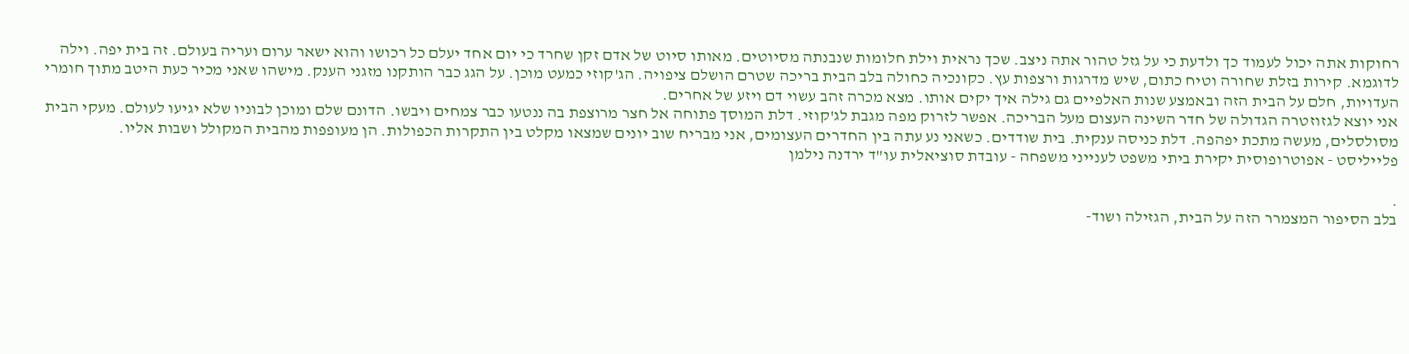רחוקות אתה יכול לעמוד כך ולדעת כי על גזל טהור אתה ניצב. שכך נראית וילת חלומות שנבנתה מסיוטים. מאותו סיוט של אדם זקן שחרד כי יום אחד יעלם כל רכושו והוא ישאר ערום ועריה בעולם. זה בית יפה. וילה לדוגמא. קירות בזלת שחורה וטיח כתום, שיש מדרגות ורצפות עץ. כקונכיה כחולה בלב הבית בריכה שטרם הושלם ציפויה. הג'קוזי כמעט מוכן. על הגג כבר הותקנו מזגני הענק. מישהו שאני מכיר כעת היטב מתוך חומרי העדויות, חלם על הבית הזה ובאמצע שנות האלפיים גם גילה איך יקים אותו. מצא מכרה זהב עשוי דם ויזע של אחרים.
אני יוצא לגזוזטרה הגדולה של חדר השינה העצום מעל הבריכה. אפשר לזרוק מפה מגבת לג'קוזי. דלת המוסך פתוחה אל חצר מרוצפת בה ננטעו כבר צמחים ויבשו. הדונם שלם ומוכן לבוניו שלא יגיעו לעולם. מעקי הבית מסולסלים, מעשה מתכת יפהפה. דלת כניסה ענקית. בית שודדים. כשאני נע עתה בין החדרים העצומים, אני מבריח שוב יונים שמצאו מקלט בין התקרות הכפולות. הן מעופפות מהבית המקולל ושבות אליו.
פלייליסט - אפוטרופוסית יקירת ביתי משפט לענייני משפחה - עובדת סוציאלית עו"ד ירדנה נילמן

.
בלב הסיפור המצמרר הזה על הבית, הגזילה ושוד-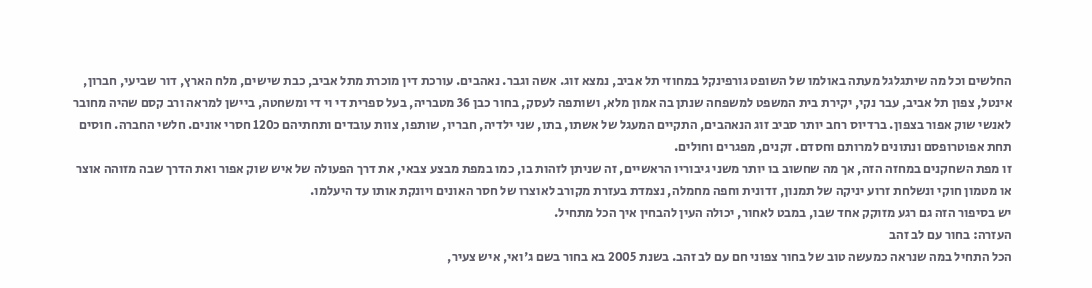החלשים וכל מה שיתגלגל מעתה באולמו של השופט גורפינקל במחוזי תל אביב, נמצא זוג. אשה וגבר. נאהבים. עורכת דין מוכרת מתל אביב, כבת שישים, מלח הארץ, דור שביעי, חברון, אינטל, צפון תל אביב, עבר נקי, יקירת בית המשפט למשפחה שנתן בה אמון מלא, ושותפה לעסק, בחור כבן 36 מטבריה, בעל ספרית די וי די ומשחטה, ביישן למראה ורב קסם שהיה מחובר לאנשי שוק אפור בצפון. ברדיוס רחב יותר סביב זוג הנאהבים, התקיים המעגל של אשתו, בתו, שני ילדיה, חבריו, שותפו, צוות עובדים ותחתיהם כ120 חסרי אונים. חלשי החברה. חוסים תחת אפוטרופסם ונתונים למרותם וחסדם. זקנים, מפגרים וחולים.
זו מפת השחקנים במחזה הזה, אך מה שחשוב בו יותר משני גיבוריו הראשיים, זה שניתן לזהות בו, כמו במפת מבצע צבאי, את דרך הפעולה של איש שוק אפור ואת הדרך שבה מזוהה אוצר או מטמון חוקי ונשלחת זרוע יניקה של תמנון, זדונית וחפה מחמלה, נצמדת בעזרת מקורב לאוצרו של חסר האונים ויונקת אותו עד היעלמו.
יש בסיפור הזה גם רגע מזוקק אחד שבו, במבט לאחור, יכולה העין להבחין איך הכל מתחיל.
העזרה: בחור עם לב זהב
הכל התחיל במה שנראה כמעשה טוב של בחור צפוני חם עם לב זהב. בשנת 2005 בא בחור בשם ג'ואי, איש צעיר,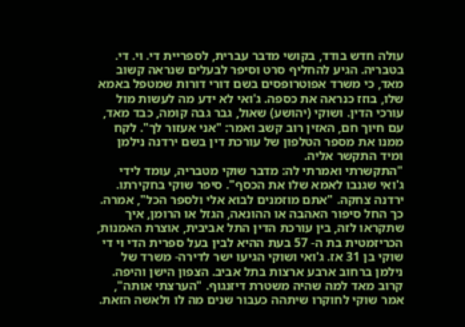עולה חדש בודד, בקושי מדבר עברית, לספריית די. וי. די. בטבריה. הגיע להחליף סרט וסיפר לבעלים שנראה קשוב מאד, כי משרד אפוטרופסים בשם דורי דורות שמטפל באמא שלו, בוזז כנראה את כספה. ג'ואי לא ידע מה לעשות מול עורכי הדין. ושוקי (יהושע) שאול, גבר גבה קומה, כבד מאד, עם חיוך חם, האזין רוב קשב ואמר: "אני אעזור לך". לקח ממנו את מספר הטלפון של עורכת דין בשם ירדנה נילמן ומיד התקשר אליה.
"התקשרתי ואמרתי לה: מדבר שוקי מטבריה, עומד לידי ג'ואי שגנבו לאמא שלו את הכסף". סיפר שוקי בחקירתו. ירדנה צחקה. "אתם מוזמנים לבוא אלי ולספר הכל", אמרה. כך החל סיפור האהבה או ההונאה, הגזל או הרומן, איך שתקראו לזה, בין עורכת הדין התל אביבית, אוצרת האמנות, הכריזמטית בת ה- 57 בעת ההיא לבין בעל ספרית הדי וי די שוקי בן 31 אז. ג'ואי ושוקי הגיעו ישר לדירה- משרד של נילמן ברחוב ארבע ארצות בתל אביב. הצפון הישן והיפה. קרוב מאד למה שהיה משטרת דיזנגוף. "הערצתי אותה", אמר שוקי לחוקרו שיתהה כעבור שנים מה לו ולאשה הזאת.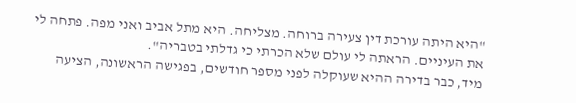"היא היתה עורכת דין צעירה ברוחה. מצליחה. היא מתל אביב ואני מפה. פתחה לי את העיניים. הראתה לי עולם שלא הכרתי כי גדלתי בטבריה".
מיד, כבר בדירה ההיא שעוקלה לפני מספר חודשים, בפגישה הראשונה, הציעה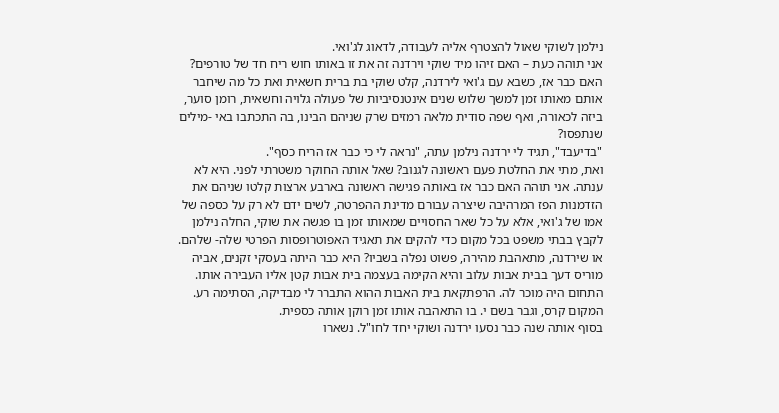נילמן לשוקי שאול להצטרף אליה לעבודה, לדאוג לג'ואי.
אני תוהה כעת – האם זיהו מיד שוקי וירדנה זה את זו באותו חוש ריח חד של טורפים? האם כבר אז, כשבא עם ג'ואי לירדנה, קלט שוקי בת ברית חשאית ואת כל מה שיחבר אותם מאותו זמן למשך שלוש שנים אינטנסיביות של פעולה גלויה וחשאית, רומן סוער, ביזה לכאורה, ואף שפה סודית מלאה רמזים שרק שניהם הבינו, בה התכתבו באי -מילים שנתפסו?
"בדיעבד", תגיד לי ירדנה נילמן עתה, "נראה לי כי כבר אז הריח כסף".
ואת, מתי את החלטת פעם ראשונה לגנוב? שאל אותה החוקר משטרתי לפני. היא לא ענתה. אני תוהה האם כבר אז באותה פגישה ראשונה בארבע ארצות קלטו שניהם את הזדמנות הפז המרהיבה שיצרה עבורם מדינת ההפרטה, לשים ידם לא רק על כספה של אמו של ג'ואי, אלא על כל שאר החסויים שמאותו זמן בו פגשה את שוקי, החלה נילמן לקבץ בבתי משפט בכל מקום כדי להקים את תאגיד האפוטרופסות הפרטי שלה- שלהם. או שירדנה, מתאהבת מהירה, פשוט נפלה בשביו? היא כבר היתה בעסקי זקנים, אביה מוריס דעך בבית אבות עלוב והיא הקימה בעצמה בית אבות קטן אליו העבירה אותו. התחום היה מוכר לה. הרפתקאת בית האבות ההוא התברר לי מבדיקה, הסתימה רע. המקום קרס, וגבר בשם י. בו התאהבה אותו זמן רוקן אותה כספית.
בסוף אותה שנה כבר נסעו ירדנה ושוקי יחד לחו"ל. נשארו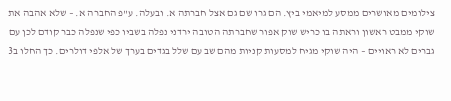צילומים מאושרים ממסע למיאמי ביץ. הם גרו שם גם אצל חברתה א. ובעלה. ע"פ החברה א. – שלא אהבה את שוקי ממבט ראשון וראתה בו כריש שוק אפור שחברתה הטובה ירדני נפלה בשביו כפי שנפלה כבר קודם לכן עם גברים לא ראויים – היה שוקי מגיח למסעות קניות מהם שב עם שלל בגדים בערך של אלפי דולרים. כך החלו ב3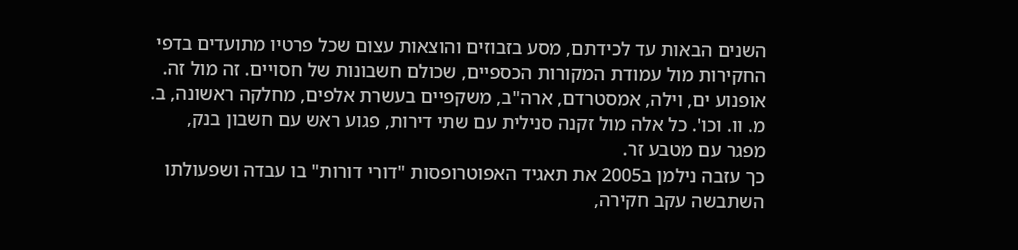השנים הבאות עד לכידתם, מסע בזבוזים והוצאות עצום שכל פרטיו מתועדים בדפי החקירות מול עמודת המקורות הכספיים, שכולם חשבונות של חסויים. זה מול זה. אופנוע ים, וילה, אמסטרדם, ארה"ב, משקפיים בעשרת אלפים, מחלקה ראשונה, ב. מ. וו. וכו'. כל אלה מול זקנה סנילית עם שתי דירות, פגוע ראש עם חשבון בנק, מפגר עם מטבע זר.
כך עזבה נילמן ב2005 את תאגיד האפוטרופסות "דורי דורות" בו עבדה ושפעולתו השתבשה עקב חקירה,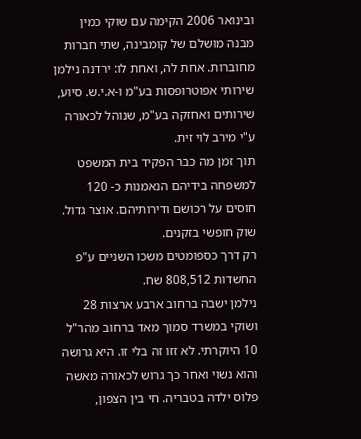ובינואר 2006 הקימה עם שוקי כמין מבנה מושלם של קומבינה, שתי חברות מחוברות. אחת לה, ואחת לו: ירדנה נילמן שירותי אפוטרופסות בע"מ ו-א.י.ש. סיוע, שירותים ואחזקה בע"מ, שנוהל לכאורה ע"י מירב לוי זית.
תוך זמן מה כבר הפקיד בית המשפט למשפחה בידיהם הנאמנות כ- 120 חוסים על רכושם ודירותיהם. אוצר גדול. שוק חופשי בזקנים.
רק דרך כספומטים משכו השניים ע"פ החשדות 808,512 שח.
נילמן ישבה ברחוב ארבע ארצות 28 ושוקי במשרד סמוך מאד ברחוב מהר"ל 10 היוקרתי. לא זזו זה בלי זו. היא גרושה והוא נשוי ואחר כך גרוש לכאורה מאשה פלוס ילדה בטבריה. חי בין הצפון,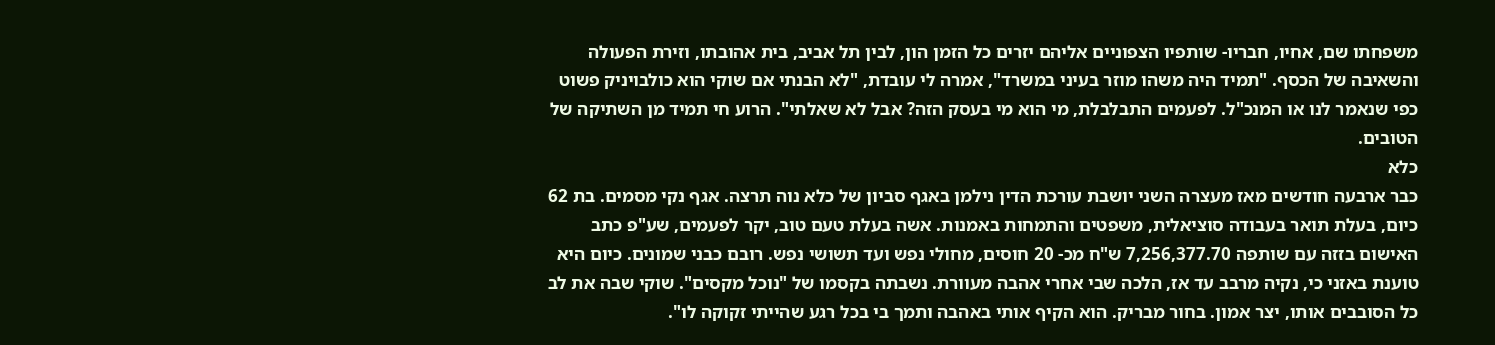משפחתו שם, אחיו, חבריו- שותפיו הצפוניים אליהם יזרים כל הזמן הון, לבין תל אביב, בית אהובתו, וזירת הפעולה והשאיבה של הכסף. "תמיד היה משהו מוזר בעיני במשרד", אמרה לי עובדת, "לא הבנתי אם שוקי הוא כולבויניק פשוט כפי שנאמר לנו או המנכ"ל. לפעמים התבלבלת, מי הוא מי בעסק הזה? אבל לא שאלתי". הרוע חי תמיד מן השתיקה של הטובים.
כלא
כבר ארבעה חודשים מאז מעצרה השני יושבת עורכת הדין נילמן באגף סביון של כלא נוה תרצה. אגף נקי מסמים. בת 62 כיום, בעלת תואר בעבודה סוציאלית, משפטים והתמחות באמנות. אשה בעלת טעם טוב, יקר לפעמים, שע"פ כתב האישום בזזה עם שותפה 7,256,377.70 ש"ח מכ- 20 חוסים, מחולי נפש ועד תשושי נפש. רובם כבני שמונים. כיום היא טוענת באזני כי, נקיה מרבב עד אז, הלכה שבי אחרי אהבה מעוורת. נשבתה בקסמו של "נוכל מקסים". שוקי שבה את לב כל הסובבים אותו, יצר אמון. בחור מבריק. הוא הקיף אותי באהבה ותמך בי בכל רגע שהייתי זקוקה לו".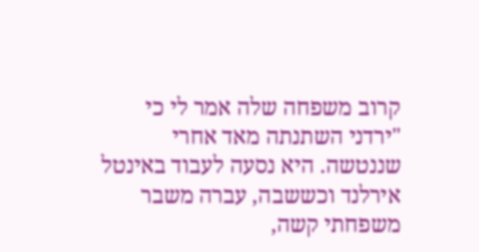קרוב משפחה שלה אמר לי כי "ירדני השתנתה מאד אחרי שננטשה. היא נסעה לעבוד באינטל אירלנד וכששבה, עברה משבר משפחתי קשה,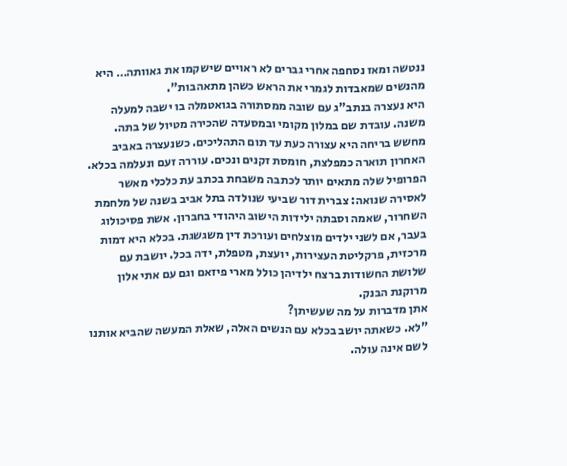ננטשה ומאז נסחפה אחרי גברים לא ראויים שישקמו את גאוותה… היא מהנשים שמאבדות לגמרי את הראש כשהן מתאהבות".
היא נעצרה בנתב"ג עם שובה ממסתורה בגואטמלה בו ישבה למעלה משנה. עובדת שם במלון מקומי ובמסעדה שהכירה מטיול של בתה. מחשש בריחה היא עצורה כעת עד תום התהליכים. כשנעצרה באביב האחרון תוארה כמפלצת, חומסת זקנים ונכים. עוררה זעם ונעלמה בכלא. הפרופיל שלה מתאים יותר לכתבה משבחת בכתב עת כלכלי מאשר לאסירה שנואה: צברית דור שביעי שנולדה בתל אביב בשנה של מלחמת השחרור, שאמה וסבתה ילידות הישוב היהודי בחברון. אשת פסיכולוג בעבר, אם לשני ילדים מוצלחים ועורכת דין משגשגת. בכלא היא דמות מרכזית, פרקליטת העצירות, יועצת, מטפלת, ידה בכל. יושבת עם שלושת החשודות ברצח ילדיהן כולל מארי פיזאם וגם עם אתי אלון מרוקנת הבנק.
אתן מדברות על מה שעשיתן?
"לא. כשאתה יושב בכלא עם הנשים האלה, שאלת המעשה שהביא אותנו לשם אינה עולה.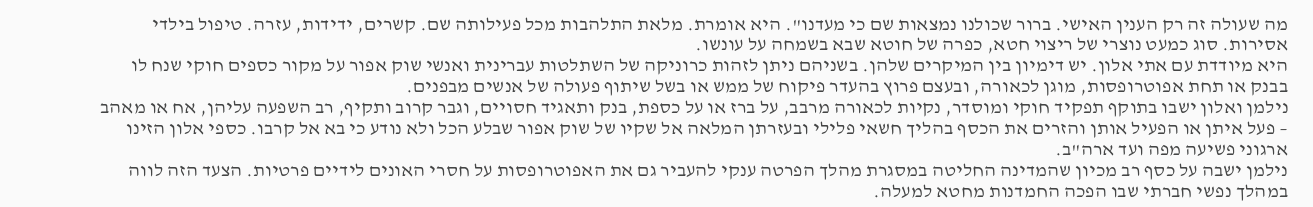מה שעולה זה רק הענין האישי. ברור שכולנו נמצאות שם כי מעדנו". היא אומרת. מלאת התלהבות מכל פעילותה שם. קשרים, ידידות, עזרה. טיפול בילדי אסירות. סוג כמעט נוצרי של ריצוי חטא, כפרה של חוטא שבא בשמחה על עונשו.
היא מיודדת עם אתי אלון. יש דימיון בין המיקרים שלהן. בשניהם ניתן לזהות כרוניקה של השתלטות עברינית ואנשי שוק אפור על מקור כספים חוקי שנח לו בבנק או תחת אפוטרופסות, מוגן לכאורה, ובעצם פרוץ בהעדר פיקוח של ממש או בשל שיתוף פעולה של אנשים מבפנים.
נילמן ואלון ישבו בתוקף תפקיד חוקי ומוסדר, נקיות לכאורה מרבב, על ברז או על כספת, בנק ותאגיד חסויים, וגבר קרוב ותקיף, רב השפעה עליהן, אח או מאהב – פעל איתן או הפעיל אותן והזרים את הכסף בהליך חשאי פלילי ובעזרתן המלאה אל שקיו של שוק אפור שבלע הכל ולא נודע כי בא אל קרבו. כספי אלון הזינו ארגוני פשיעה מפה ועד ארה"ב.
נילמן ישבה על כסף רב מכיון שהמדינה החליטה במסגרת מהלך הפרטה ענקי להעביר גם את האפוטרופסות על חסרי האונים לידיים פרטיות. הצעד הזה לווה במהלך נפשי חברתי שבו הפכה החמדנות מחטא למעלה.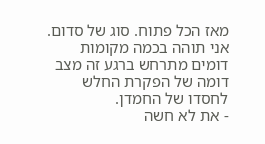מאז הכל פתוח. סוג של סדום. אני תוהה בכמה מקומות דומים מתרחש ברגע זה מצב דומה של הפקרת החלש לחסדו של החמדן.
- את לא חשה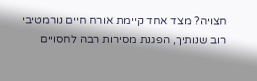חצויה? מצד אחד קיימת אורח חיים נורמטיבי רוב שנותיך, הפגנת מסירות רבה לחסויים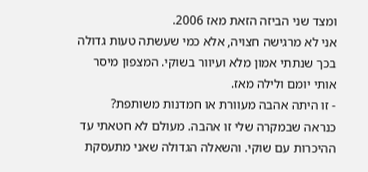ומצד שני הביזה הזאת מאז 2006.
אני לא מרגישה חצויה, אלא כמי שעשתה טעות גדולה בכך שנתתי אמון מלא ועיוור בשוקי. המצפון מיסר אותי יומם ולילה מאז.
- זו היתה אהבה מעוורת או חמדנות משותפת?
כנראה שבמקרה שלי זו אהבה. מעולם לא חטאתי עד ההיכרות עם שוקי. והשאלה הגדולה שאני מתעסקת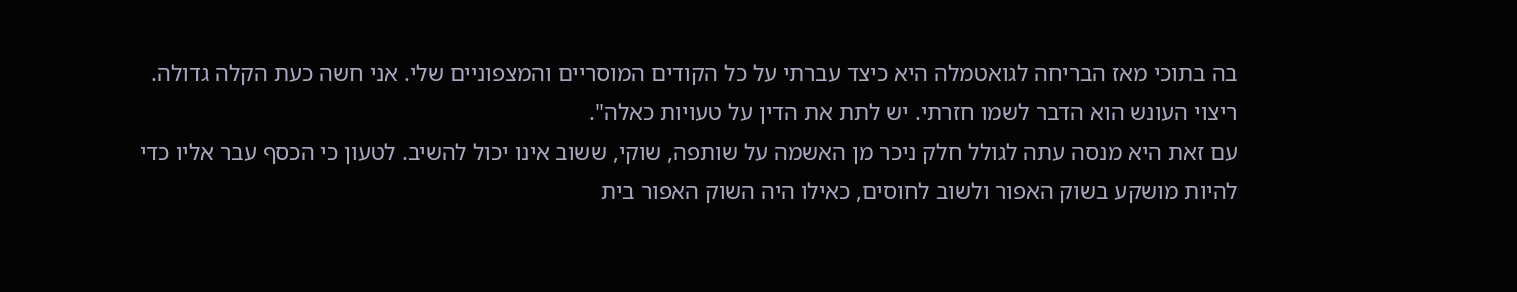בה בתוכי מאז הבריחה לגואטמלה היא כיצד עברתי על כל הקודים המוסריים והמצפוניים שלי. אני חשה כעת הקלה גדולה. ריצוי העונש הוא הדבר לשמו חזרתי. יש לתת את הדין על טעויות כאלה".
עם זאת היא מנסה עתה לגולל חלק ניכר מן האשמה על שותפה, שוקי, ששוב אינו יכול להשיב. לטעון כי הכסף עבר אליו כדי להיות מושקע בשוק האפור ולשוב לחוסים, כאילו היה השוק האפור בית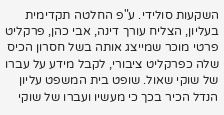השקעות סולידי. ע"פ החלטה תקדימית בעליון, הצליח עורך דינה, אבי כהן, פרקליט פרטי מוכר שמייצג אותה בשל חסרון הכיס שלה כפרקליט ציבורי, לקבל מידע על עברו של שוקי שאול. שופט בית המשפט עליון הנדל הכיר בכך כי מעשיו ועברו של שוקי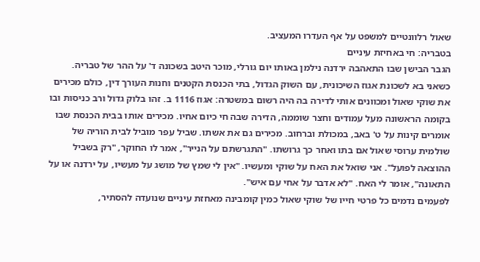שאול רלוונטיים למשפט על אף העדרו המעציב.
בטבריה: חי באחיזת עיניים
הגבר הבישן שבו התאהבה ירדנה נילמן באותו יום גורלי, מוכר היטב בשכונה ד' על ההר של טבריה. כשאני בא לשכונת אגוז השיכונית, עם השוק הגדול, בתי הכנסת הקטנים וחנות העורך דין, כולם מכירים את שוקי שאול ומכוונים אותי לדירה בה היה רשום במשטרה: אגוז 1116 ב. זהו בלוק גדול ורב כניסות ובו בקומה הראשונה מעל עמודים וחצר שוממה, הדירה שבה חי כיום אחיו. מכירים אותו בבית הכנסת שבו אומרים קינות על ט' באב, במכולת וברחוב. מכירים גם את אשתו. שביל עפר מוביל לבית הוריה של שולמית ערוסי שאול אם בתו ואחר כך גרושתו. "התגרשתם על הנייר", אמר לו החוקר, "רק בשביל ההוצאה לפועל". אני שואל את האח על שוקי ומעשיו. "אין לי שמץ של מושג על מעשיו, על ירדנה או על התאונה", אומר לי האח. "לא אדבר על אחי עם איש".
לפעמים נדמים כל פרטי חייו של שוקי שאול כמין קומבינה מאחזת עיניים שנועדה להסתיר,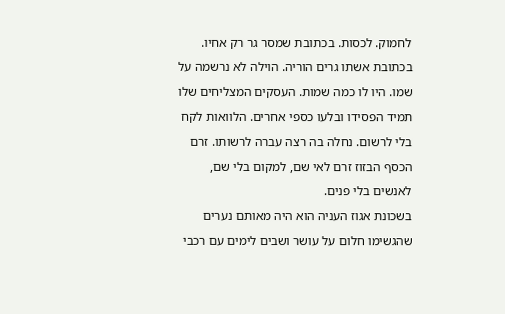לחמוק. לכסות. בכתובת שמסר גר רק אחיו. בכתובת אשתו גרים הוריה. הוילה לא נרשמה על שמו. היו לו כמה שמות. העסקים המצליחים שלו תמיד הפסידו ובלעו כספי אחרים. הלוואות לקח בלי לרשום. נחלה בה רצה עברה לרשותו. זרם הכסף הבזוז זרם לאי שם, למקום בלי שם, לאנשים בלי פנים.
בשכונת אגוז העניה הוא היה מאותם נערים שהגשימו חלום על עושר ושבים לימים עם רכבי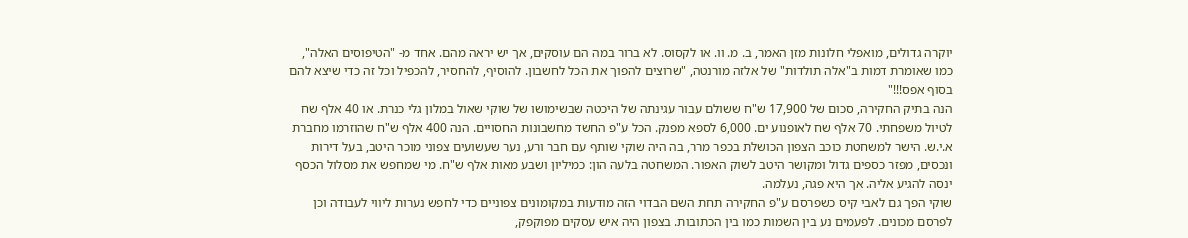יוקרה גדולים, מואפלי חלונות מזן האמר, ב. מ. וו. או לקסוס. לא ברור במה הם עוסקים, אך יש יראה מהם. אחד מ- "הטיפוסים האלה", כמו שאומרת דמות ב"אלה תולדות" של אלזה מורנטה, "שרוצים להפוך את הכל לחשבון. להוסיף, להחסיר, להכפיל וכל זה כדי שיצא להם בסוף אפס!!!"
הנה בתיק החקירה, סכום של 17,900 ש"ח ששולם עבור עגינתה של היכטה שבשימושו של שוקי שאול במלון גלי כנרת. או 40 אלף שח לטיול משפחתי. 70 אלף שח לאופנוע ים. 6,000 לספא מפנק. הכל ע"פ החשד מחשבונות החסויים. הנה 400 אלף ש"ח שהוזרמו מחברת א.י.ש. הישר למשחטת כוכב הצפון הכושלת בכפר מרר, בה היה שוקי שותף עם חבר ורע, נער שעשועים צפוני מוכר היטב, בעל דירות ונכסים, מפזר כספים גדול ומקושר היטב לשוק האפור. המשחטה בלעה הון: כמיליון ושבע מאות אלף ש"ח. מי שמחפש את מסלול הכסף ינסה להגיע אליה. אך היא פגה, נעלמה.
שוקי הפך גם לאבי קיס כשפרסם ע"פ החקירה תחת השם הבדוי הזה מודעות במקומונים צפוניים כדי לחפש נערות ליווי לעבודה וכן לפרסם מכונים. לפעמים נע בין השמות כמו בין הכתובות. בצפון היה איש עסקים מפוקפק,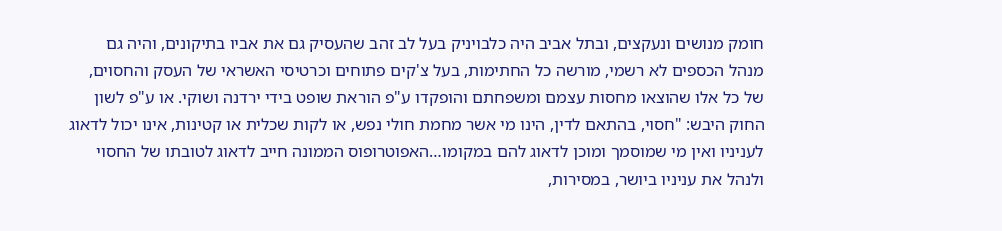חומק מנושים ונעקצים, ובתל אביב היה כלבויניק בעל לב זהב שהעסיק גם את אביו בתיקונים, והיה גם מנהל הכספים לא רשמי, מורשה כל החתימות, בעל צ'קים פתוחים וכרטיסי האשראי של העסק והחסוים, של כל אלו שהוצאו מחסות עצמם ומשפחתם והופקדו ע"פ הוראת שופט בידי ירדנה ושוקי. או ע"פ לשון החוק היבש: "חסוי, בהתאם לדין, הינו מי אשר מחמת חולי נפש, או לקות שכלית או קטינות, אינו יכול לדאוג לעניניו ואין מי שמוסמך ומוכן לדאוג להם במקומו…האפוטרופוס הממונה חייב לדאוג לטובתו של החסוי ולנהל את עניניו ביושר, במסירות,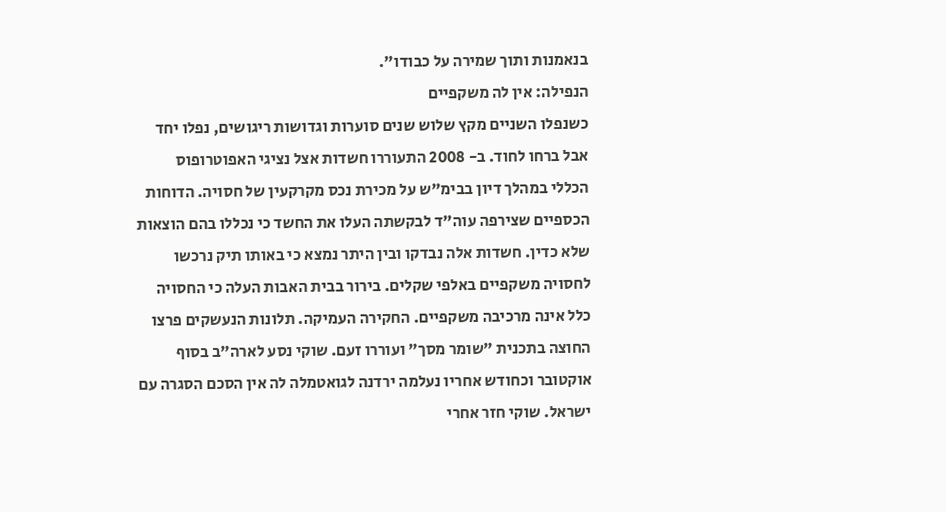בנאמנות ותוך שמירה על כבודו".
הנפילה: אין לה משקפיים
כשנפלו השניים מקץ שלוש שנים סוערות וגדושות ריגושים, נפלו יחד אבל ברחו לחוד. ב- 2008 התעוררו חשדות אצל נציגי האפוטרופוס הכללי במהלך דיון בבימ"ש על מכירת נכס מקרקעין של חסויה. הדוחות הכספיים שצירפה עוה"ד לבקשתה העלו את החשד כי נכללו בהם הוצאות שלא כדין. חשדות אלה נבדקו ובין היתר נמצא כי באותו תיק נרכשו לחסויה משקפיים באלפי שקלים. בירור בבית האבות העלה כי החסויה כלל אינה מרכיבה משקפיים. החקירה העמיקה. תלונות הנעשקים פרצו החוצה בתכנית "שומר מסך" ועוררו זעם. שוקי נסע לארה"ב בסוף אוקטובר וכחודש אחריו נעלמה ירדנה לגואטמלה לה אין הסכם הסגרה עם ישראל. שוקי חזר אחרי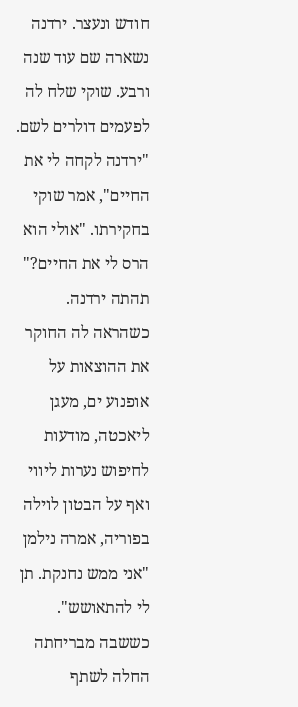חודש ונעצר. ירדנה נשארה שם עוד שנה ורבע. שוקי שלח לה לפעמים דולרים לשם.
"ירדנה לקחה לי את החיים", אמר שוקי בחקירתו. "אולי הוא הרס לי את החיים?" תהתה ירדנה. כשהראה לה החוקר את ההוצאות על אופנוע ים, מעגן ליאכטה, מודעות לחיפוש נערות ליווי ואף על הבטון לוילה בפוריה, אמרה נילמן "אני ממש נחנקת. תן לי להתאושש". כששבה מבריחתה החלה לשתף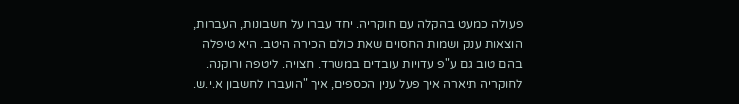פעולה כמעט בהקלה עם חוקריה. יחד עברו על חשבונות, העברות, הוצאות ענק ושמות החסוים שאת כולם הכירה היטב. היא טיפלה בהם טוב גם ע"פ עדויות עובדים במשרד. חצויה. ליטפה ורוקנה. לחוקריה תיארה איך פעל ענין הכספים, איך "הועברו לחשבון א.י.ש.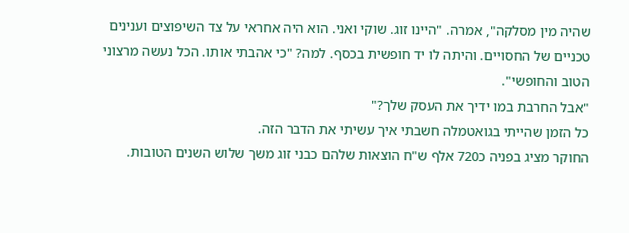שהיה מין מסלקה", אמרה. "היינו זוג. שוקי ואני. הוא היה אחראי על צד השיפוצים וענינים טכניים של החסויים. והיתה לו יד חופשית בכסף. למה? "כי אהבתי אותו. הכל נעשה מרצוני הטוב והחופשי".
"אבל החרבת במו ידיך את העסק שלך?"
כל הזמן שהייתי בגואטמלה חשבתי איך עשיתי את הדבר הזה.
החוקר מציג בפניה כ720 אלף ש"ח הוצאות שלהם כבני זוג משך שלוש השנים הטובות.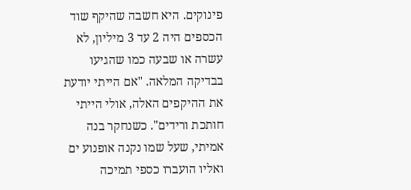פינוקים. היא חשבה שהיקף שוד הכספים היה 2 עד 3 מיליון, לא עשרה או שבעה כמו שהגיעו בבדיקה המלאה. "אם הייתי יודעת את ההיקפים האלה, אולי הייתי חותכת ורידים". כשנחקר בנה אמיתי, שעל שמו נקנה אופנוע ים ואליו הועברו כספי תמיכה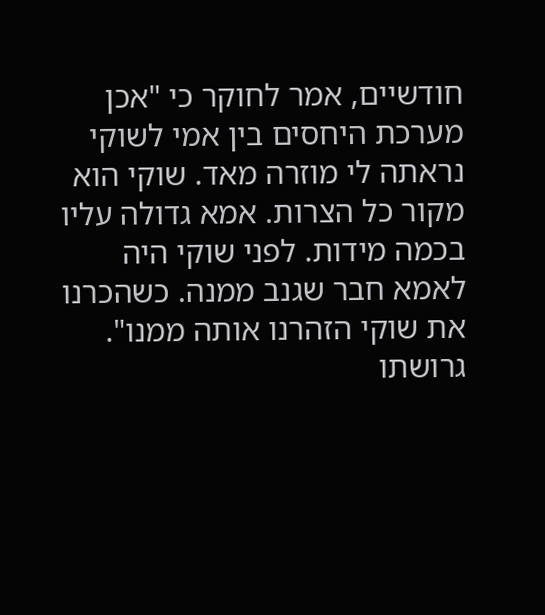חודשיים, אמר לחוקר כי "אכן מערכת היחסים בין אמי לשוקי נראתה לי מוזרה מאד. שוקי הוא מקור כל הצרות. אמא גדולה עליו בכמה מידות. לפני שוקי היה לאמא חבר שגנב ממנה. כשהכרנו את שוקי הזהרנו אותה ממנו". גרושתו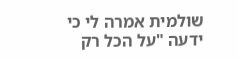שולמית אמרה לי כי ידעה "על הכל רק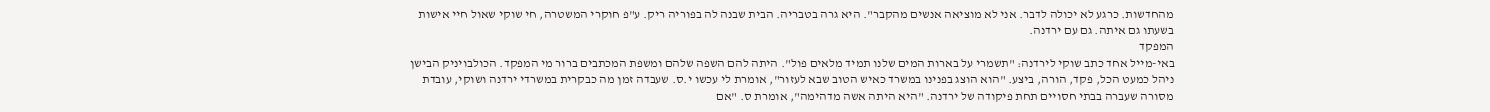מהחדשות. כרגע לא יכולה לדבר. אני לא מוציאה אנשים מהקבר". היא גרה בטבריה. הבית שבנה לה בפוריה ריק. ע"פ חוקרי המשטרה, חי שוקי שאול חיי אישות בשעתו גם איתה. גם עם ירדנה.
המפקד
באי-מייל אחד כתב שוקי לירדנה: "תשמרי על בארות המים שלנו תמיד מלאים פול". היתה להם השפה שלהם ומשפת המכתבים ברור מי המפקד. הכולבויניק הבישן ניהל כמעט הכל, פקד, הורה, ביצע. "הוא הוצג בפנינו במשרד כאיש הטוב שבא לעזור", אומרת לי עכשו י.ס. שעבדה זמן מה כבקרית במשרדי ירדנה ושוקי, עובדת מסורה שעברה בבתי חסויים תחת פיקודה של ירדנה. "היא היתה אשה מדהימה", אומרת ס. "אם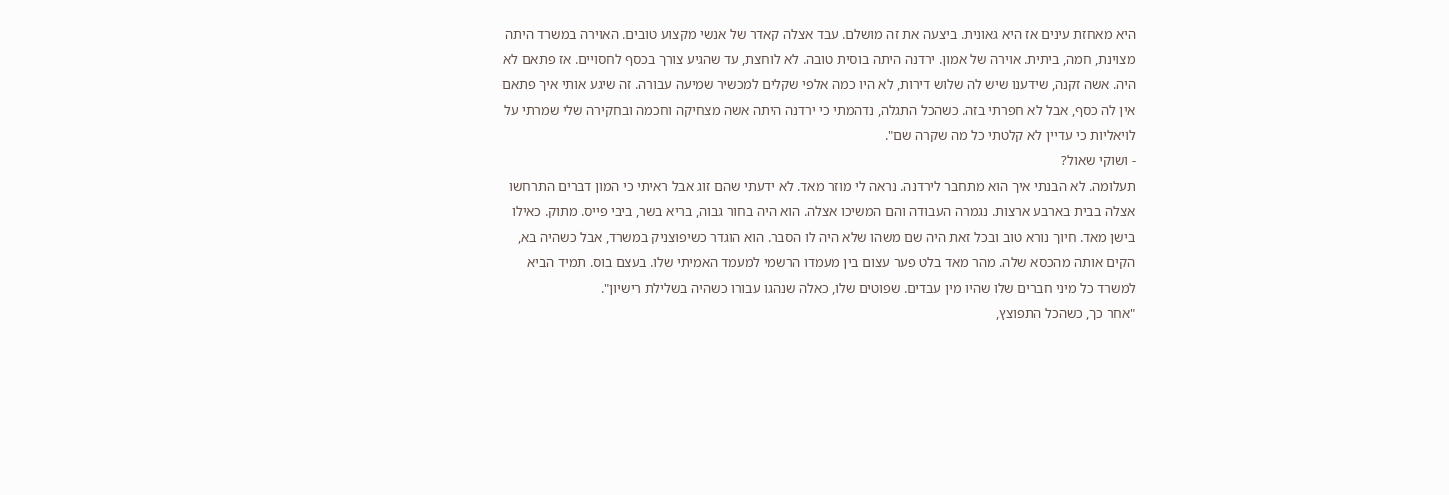היא מאחזת עינים אז היא גאונית. ביצעה את זה מושלם. עבד אצלה קאדר של אנשי מקצוע טובים. האוירה במשרד היתה מצוינת, חמה, ביתית. אוירה של אמון. ירדנה היתה בוסית טובה. לא לוחצת, עד שהגיע צורך בכסף לחסויים. אז פתאם לא היה. אשה זקנה, שידענו שיש לה שלוש דירות, לא היו כמה אלפי שקלים למכשיר שמיעה עבורה. זה שיגע אותי איך פתאם אין לה כסף, אבל לא חפרתי בזה. כשהכל התגלה, נדהמתי כי ירדנה היתה אשה מצחיקה וחכמה ובחקירה שלי שמרתי על לויאליות כי עדיין לא קלטתי כל מה שקרה שם".
- ושוקי שאול?
תעלומה. לא הבנתי איך הוא מתחבר לירדנה. נראה לי מוזר מאד. לא ידעתי שהם זוג אבל ראיתי כי המון דברים התרחשו אצלה בבית בארבע ארצות. נגמרה העבודה והם המשיכו אצלה. הוא היה בחור גבוה, בריא בשר, ביבי פייס. מתוק. כאילו בישן מאד. חיוך נורא טוב ובכל זאת היה שם משהו שלא היה לו הסבר. הוא הוגדר כשיפוצניק במשרד, אבל כשהיה בא, הקים אותה מהכסא שלה. מהר מאד בלט פער עצום בין מעמדו הרשמי למעמד האמיתי שלו. בעצם בוס. תמיד הביא למשרד כל מיני חברים שלו שהיו מין עבדים. שפוטים שלו, כאלה שנהגו עבורו כשהיה בשלילת רישיון".
"אחר כך, כשהכל התפוצץ,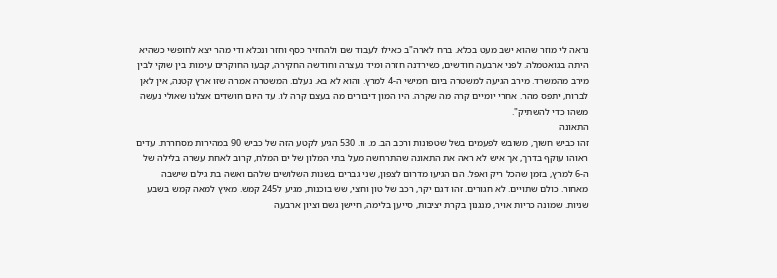נראה לי מוזר שהוא ישב מעט בכלא. ברח לארה"ב כאילו לעבוד שם ולהחזיר כסף וחזר ונכלא ודי מהר יצא לחופשי כשהיא היתה בגואטמלה. לפני ארבעה חודשים, כשירדנה חזרה ומיד נעצרה וחודשה החקירה, קבעו החוקרים עימות בין שוקי לבין מירב מהמשרד. מירב הגיעה למשטרה ביום חמישי ה-4 למרץ. והוא לא בא. נעלם. המשטרה אמרה שזו ארץ קטנה, אין לאן לברוח, יתפס מהר. אחרי יומיים קרה מה שקרה. היו המון דיבורים מה בעצם קרה לו. עד היום חושדים אצלנו שאולי נעשה משהו כדי להשתיק".
התאונה
זהו כביש חשוך, משובש לפעמים בשל שטפונות ורכב הב. מ. וו. 530 הגיע לקטע הזה של כביש 90 במהירות מסחררת. עדים ראוהו עוקף בדרך, אך איש לא ראה את התאונה שהתרחשה מעל בתי המלון של ים המלח, קרוב לאחת עשרה בלילה של ה-6 למרץ, בזמן שהכל ריק ואפל. הם הגיעו מדרום לצפון, שני גברים בשנות השלושים שלהם ואשה בת גילם שישבה מאחור. כולם שתויים. לא חגורים. זהו דגם יקר, רכב של טון וחצי, שש בוכנות, מגיע ל245 קמש. מאיץ למאה קמש בשבע שניות. שמונה כריות אויר, מנגנון בקרת יציבות, סייען בלימה, חיישן גשם וציון ארבעה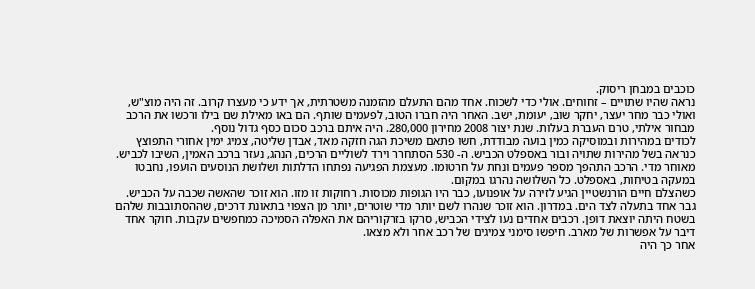כוכבים במבחן ריסוק.
נראה שהיו שתויים – זחוחים. אולי כדי לשכוח. אחד מהם התעלם מהזמנה משטרתית, אך ידע כי מעצרו קרוב. זה היה מוצ"ש, ואולי כבר מחר יעצר, יחקר שוב, יעומת, ישב. האחר היה חברו הטוב, לפעמים שותף. הם באו מאילת שם בילו ורכשו את הרכב מבחור אילתי, טרם העברת בעלות. שנת יצור 2008 מחירון 280,000. היה איתם ברכב סכום כסף גדול נוסף.
לכודים במהירות ובמוסיקה כמין בועה מבודדת, חשו פתאם משיכת הגה חזקה מאד, אבדן שליטה, צמיג ימין אחורי התפוצץ כנראה בשל מהירות שתויה ובור באספלט הכביש. ה- 530 הסתחרר וירד לשוליים הרכים, הנהג, נעזר ברכב האמין, השיבו לכביש. מאוחר מדי. הרכב התהפך מספר פעמים ונחת על חרטומו. מעצמת הפגיעה נפתחו הדלתות ושלושת הנוסעים הועפו, נחבטו במעקה בטיחות, באספלט. כל השלושה נהרגו במקום.
כשהצלם חיים הורנשטיין הגיע לזירה על אופנועו, כבר היו הגופות מכוסות. רחוקות זו מזו. הוא זוכר שהאשה שכבה על הכביש. גבר אחד בתעלה לצד הים. במדרון. הוא זוכר שנהרו לשם יותר מדי שוטרים, יותר מן הצפוי בתאונת דרכים, שההסתובבות שלהם בשטח היתה יוצאת דופן. רכבים אחדים נעו לצידי הכביש, סרקו בזרקוריהם את האפלה הסמיכה כמחפשים עקבות. חוקר אחד דיבר על אפשרות של מארב. חיפשו סימני צמיגים של רכב אחר ולא מצאו.
אחר כך היה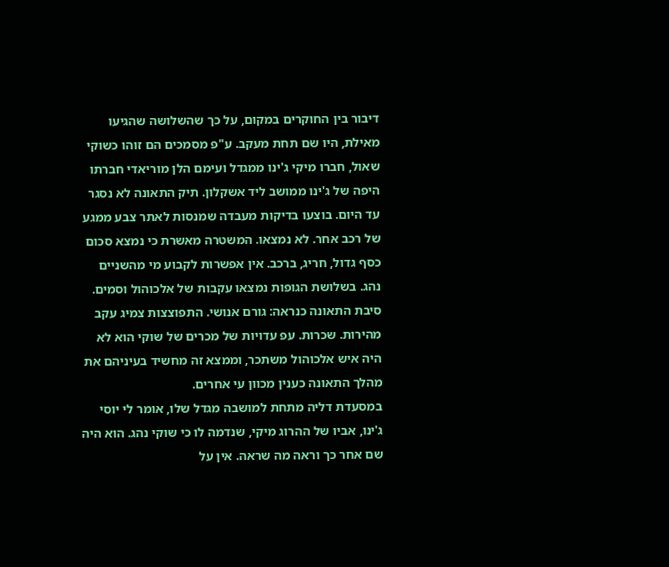דיבור בין החוקרים במקום, על כך שהשלושה שהגיעו מאילת, היו שם תחת מעקב. ע"פ מסמכים הם זוהו כשוקי שאול, חברו מיקי ג'ינו ממגדל ועימם הלן מוריאדי חברתו היפה של ג'ינו ממושב ליד אשקלון. תיק התאונה לא נסגר עד היום. בוצעו בדיקות מעבדה שמנסות לאתר צבע ממגע של רכב אחר. לא נמצאו. המשטרה מאשרת כי נמצא סכום כסף גדול, חריג, ברכב. אין אפשרות לקבוע מי מהשניים נהג. בשלושת הגופות נמצאו עקבות של אלכוהול וסמים. סיבת התאונה כנראה: גורם אנושי. התפוצצות צמיג עקב מהירות. שכרות. עפ עדויות של מכרים של שוקי הוא לא היה איש אלכוהול משתכר, וממצא זה מחשיד בעיניהם את מהלך התאונה כענין מכוון עי אחרים.
במסעדת דליה מתחת למושבה מגדל שלו, אומר לי יוסי ג'ינו, אביו של ההרוג מיקי, שנדמה לו כי שוקי נהג. הוא היה שם אחר כך וראה מה שראה. אין על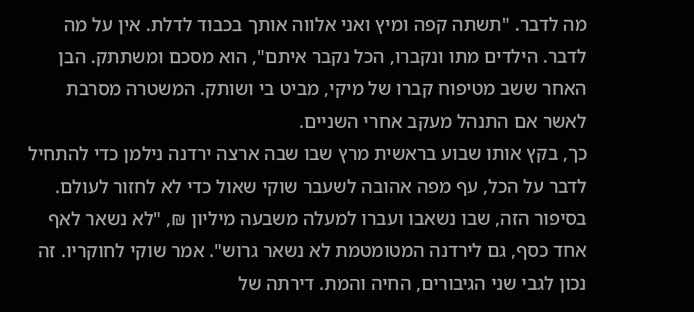מה לדבר. "תשתה קפה ומיץ ואני אלווה אותך בכבוד לדלת. אין על מה לדבר. הילדים מתו ונקברו, הכל נקבר איתם", הוא מסכם ומשתתק. הבן האחר ששב מטיפוח קברו של מיקי, מביט בי ושותק. המשטרה מסרבת לאשר אם התנהל מעקב אחרי השניים.
כך, בקץ אותו שבוע בראשית מרץ שבו שבה ארצה ירדנה נילמן כדי להתחיל לדבר על הכל, עף מפה אהובה לשעבר שוקי שאול כדי לא לחזור לעולם. בסיפור הזה, שבו נשאבו ועברו למעלה משבעה מיליון ₪, "לא נשאר לאף אחד כסף, גם לירדנה המטומטמת לא נשאר גרוש". אמר שוקי לחוקריו. זה נכון לגבי שני הגיבורים, החיה והמת. דירתה של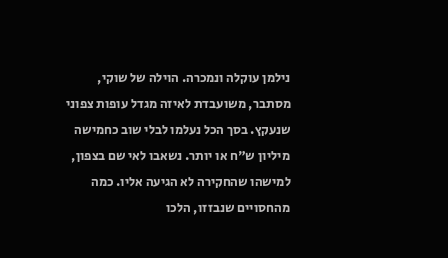נילמן עוקלה ונמכרה. הוילה של שוקי, מסתבר, משועבדת לאיזה מגדל עופות צפוני שנעקץ. בסך הכל נעלמו לבלי שוב כחמישה מיליון ש"ח או יותר. נשאבו לאי שם בצפון, למישהו שהחקירה לא הגיעה אליו. כמה מהחסויים שנבזזו, הלכו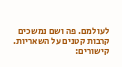לעולמם. פה ושם נמשכים קרבות קטנים על השאריות.
קישורים: